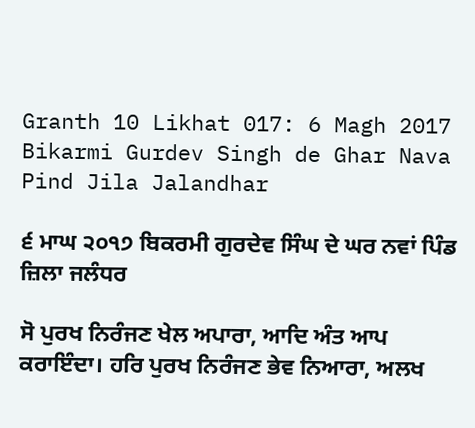Granth 10 Likhat 017: 6 Magh 2017 Bikarmi Gurdev Singh de Ghar Nava Pind Jila Jalandhar

੬ ਮਾਘ ੨੦੧੭ ਬਿਕਰਮੀ ਗੁਰਦੇਵ ਸਿੰਘ ਦੇ ਘਰ ਨਵਾਂ ਪਿੰਡ ਜ਼ਿਲਾ ਜਲੰਧਰ

ਸੋ ਪੁਰਖ ਨਿਰੰਜਣ ਖੇਲ ਅਪਾਰਾ, ਆਦਿ ਅੰਤ ਆਪ ਕਰਾਇੰਦਾ। ਹਰਿ ਪੁਰਖ ਨਿਰੰਜਣ ਭੇਵ ਨਿਆਰਾ, ਅਲਖ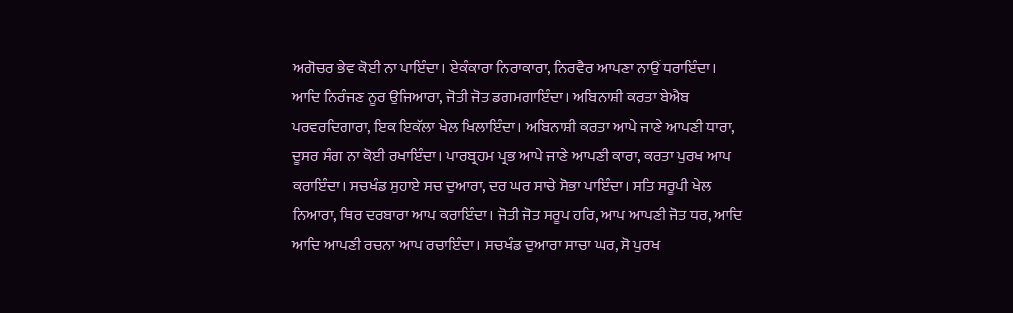ਅਗੋਚਰ ਭੇਵ ਕੋਈ ਨਾ ਪਾਇੰਦਾ। ਏਕੰਕਾਰਾ ਨਿਰਾਕਾਰਾ, ਨਿਰਵੈਰ ਆਪਣਾ ਨਾਉਂ ਧਰਾਇੰਦਾ। ਆਦਿ ਨਿਰੰਜਣ ਨੂਰ ਉਜਿਆਰਾ, ਜੋਤੀ ਜੋਤ ਡਗਮਗਾਇੰਦਾ। ਅਬਿਨਾਸ਼ੀ ਕਰਤਾ ਬੇਐਬ ਪਰਵਰਦਿਗਾਰਾ, ਇਕ ਇਕੱਲਾ ਖੇਲ ਖਿਲਾਇੰਦਾ। ਅਬਿਨਾਸ਼ੀ ਕਰਤਾ ਆਪੇ ਜਾਣੇ ਆਪਣੀ ਧਾਰਾ, ਦੂਸਰ ਸੰਗ ਨਾ ਕੋਈ ਰਖਾਇੰਦਾ। ਪਾਰਬ੍ਰਹਮ ਪ੍ਰਭ ਆਪੇ ਜਾਣੇ ਆਪਣੀ ਕਾਰਾ, ਕਰਤਾ ਪੁਰਖ ਆਪ ਕਰਾਇੰਦਾ। ਸਚਖੰਡ ਸੁਹਾਏ ਸਚ ਦੁਆਰਾ, ਦਰ ਘਰ ਸਾਚੇ ਸੋਭਾ ਪਾਇੰਦਾ। ਸਤਿ ਸਰੂਪੀ ਖੇਲ ਨਿਆਰਾ, ਥਿਰ ਦਰਬਾਰਾ ਆਪ ਕਰਾਇੰਦਾ। ਜੋਤੀ ਜੋਤ ਸਰੂਪ ਹਰਿ, ਆਪ ਆਪਣੀ ਜੋਤ ਧਰ, ਆਦਿ ਆਦਿ ਆਪਣੀ ਰਚਨਾ ਆਪ ਰਚਾਇੰਦਾ। ਸਚਖੰਡ ਦੁਆਰਾ ਸਾਚਾ ਘਰ, ਸੋ ਪੁਰਖ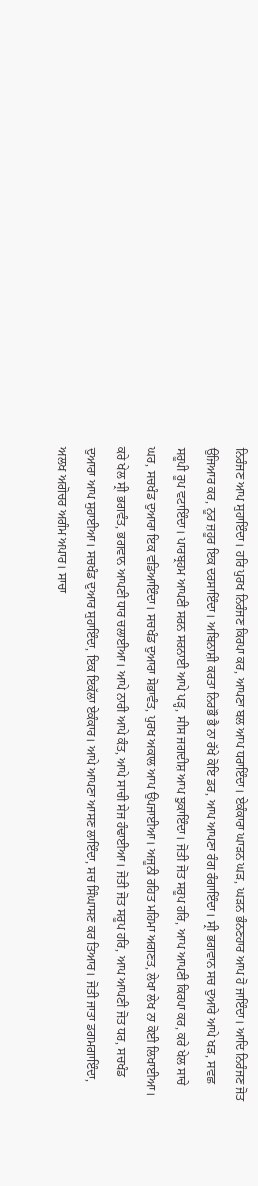ਨਿਰੰਜਣ ਆਪ ਸੁਹਾਇੰਦਾ। ਹਰਿ ਪੁਰਖ ਨਿਰੰਜਣ ਕਿਰਪਾ ਕਰ, ਆਪਣਾ ਬਲ ਆਪ ਧਰਾਇੰਦਾ। ਏਕੰਕਾਰਾ ਘਾੜਨ ਘੜ, ਘੜਨ ਭੰਨਣਹਾਰ ਆਪ ਹੋ ਜਾਇੰਦਾ। ਆਦਿ ਨਿਰੰਜਣ ਜੋਤ ਉਜਿਆਰ ਕਰ, ਨੂਰ ਜ਼ਹੂਰ ਇਕ ਦਰਸਾਇੰਦਾ। ਅਬਿਨਾਸ਼ੀ ਕਰਤਾ ਨਿਰਭੌ ਭੈ ਨਾ ਰੱਖੇ ਕੋਇ ਡਰ, ਆਪ ਆਪਣਾ ਰੰਗ ਰੰਗਾਇੰਦਾ। ਸ੍ਰੀ ਭਗਵਾਨ ਸਚ ਦੁਆਰੇ ਆਪੇ ਖੜ, ਸਵਛ ਸਰੂਪੀ ਰੂਪ ਵਟਾਇੰਦਾ। ਪਾਰਬ੍ਰਹਮ ਆਪਣੀ ਸਰਨ ਸਰਨਾਈ ਆਪੇ ਪੜ੍ਹ, ਸੀਸ ਜਗਦੀਸ਼ ਆਪ ਝੁਕਾਇੰਦਾ। ਜੋਤੀ ਜੋਤ ਸਰੂਪ ਹਰਿ, ਆਪ ਆਪਣੀ ਕਿਰਪਾ ਕਰ, ਕਰੇ ਖੇਲ ਸਾਚੇ ਘਰ, ਸਚਖੰਡ ਦੁਆਰਾ ਇਕ ਵਡਿਆਇੰਦਾ। ਸਚਖੰਡ ਦੁਆਰਾ ਸੋਭਾਵੰਤ, ਪੁਰਖ ਅਕਾਲ ਆਪ ਉਪਜਾਈਆ। ਅਜੂਨੀ ਰਹਿਤ ਮਹਿਮਾ ਅਗਣਤ, ਲੇਖਾ ਲੇਖ ਨਾ ਕੋਈ ਲਿਖਾਈਆ। ਕਰੇ ਖੇਲ ਸ੍ਰੀ ਭਗਵੰਤ, ਭਗਵਾਨ ਆਪਣੀ ਧਾਰ ਚਲਾਈਆ। ਆਪੇ ਨਾਰੀ ਆਪੇ ਕੰਤ, ਆਪੇ ਸਾਚੀ ਸੇਜ ਹੰਢਾਈਆ। ਜੋਤੀ ਜੋਤ ਸਰੂਪ ਹਰਿ, ਆਪ ਆਪਣੀ ਜੋਤ ਧਰ, ਸਚਖੰਡ ਦੁਆਰਾ ਆਪ ਸੁਹਾਈਆ। ਸਚਖੰਡ ਦੁਆਰ ਸੁਹਾਇੰਦਾ, ਇਕ ਇਕੱਲਾ ਏਕੰਕਾਰ। ਆਪੇ ਆਪਣਾ ਆਸਣ ਲਾਇੰਦਾ, ਸਚ ਸਿੰਘਾਸਣ ਕਰ ਤਿਆਰ। ਜੋਤੀ ਜਾਤਾ ਡਗਮਗਾਇੰਦਾ, ਅਲਖ ਅਗੋਚਰ ਅਗੰਮ ਅਪਾਰ। ਸਾਚਾ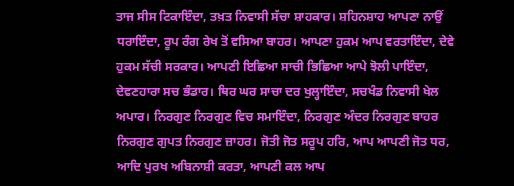ਤਾਜ ਸੀਸ ਟਿਕਾਇੰਦਾ, ਤਖ਼ਤ ਨਿਵਾਸੀ ਸੱਚਾ ਸ਼ਾਹਕਾਰ। ਸ਼ਹਿਨਸ਼ਾਹ ਆਪਣਾ ਨਾਉਂ ਧਰਾਇੰਦਾ, ਰੂਪ ਰੰਗ ਰੇਖ ਤੋਂ ਵਸਿਆ ਬਾਹਰ। ਆਪਣਾ ਹੁਕਮ ਆਪ ਵਰਤਾਇੰਦਾ, ਦੇਵੇ ਹੁਕਮ ਸੱਚੀ ਸਰਕਾਰ। ਆਪਣੀ ਇਛਿਆ ਸਾਚੀ ਭਿਛਿਆ ਆਪੇ ਝੋਲੀ ਪਾਇੰਦਾ, ਦੇਵਣਹਾਰਾ ਸਚ ਭੰਡਾਰ। ਥਿਰ ਘਰ ਸਾਚਾ ਦਰ ਖੁਲ੍ਹਾਇੰਦਾ, ਸਚਖੰਡ ਨਿਵਾਸੀ ਖੇਲ ਅਪਾਰ। ਨਿਰਗੁਣ ਨਿਰਗੁਣ ਵਿਚ ਸਮਾਇੰਦਾ, ਨਿਰਗੁਣ ਅੰਦਰ ਨਿਰਗੁਣ ਬਾਹਰ ਨਿਰਗੁਣ ਗੁਪਤ ਨਿਰਗੁਣ ਜ਼ਾਹਰ। ਜੋਤੀ ਜੋਤ ਸਰੂਪ ਹਰਿ, ਆਪ ਆਪਣੀ ਜੋਤ ਧਰ, ਆਦਿ ਪੁਰਖ ਅਬਿਨਾਸ਼ੀ ਕਰਤਾ, ਆਪਣੀ ਕਲ ਆਪ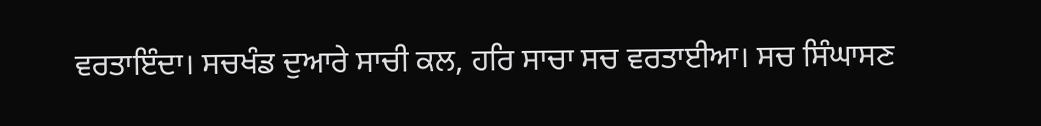ਵਰਤਾਇੰਦਾ। ਸਚਖੰਡ ਦੁਆਰੇ ਸਾਚੀ ਕਲ, ਹਰਿ ਸਾਚਾ ਸਚ ਵਰਤਾਈਆ। ਸਚ ਸਿੰਘਾਸਣ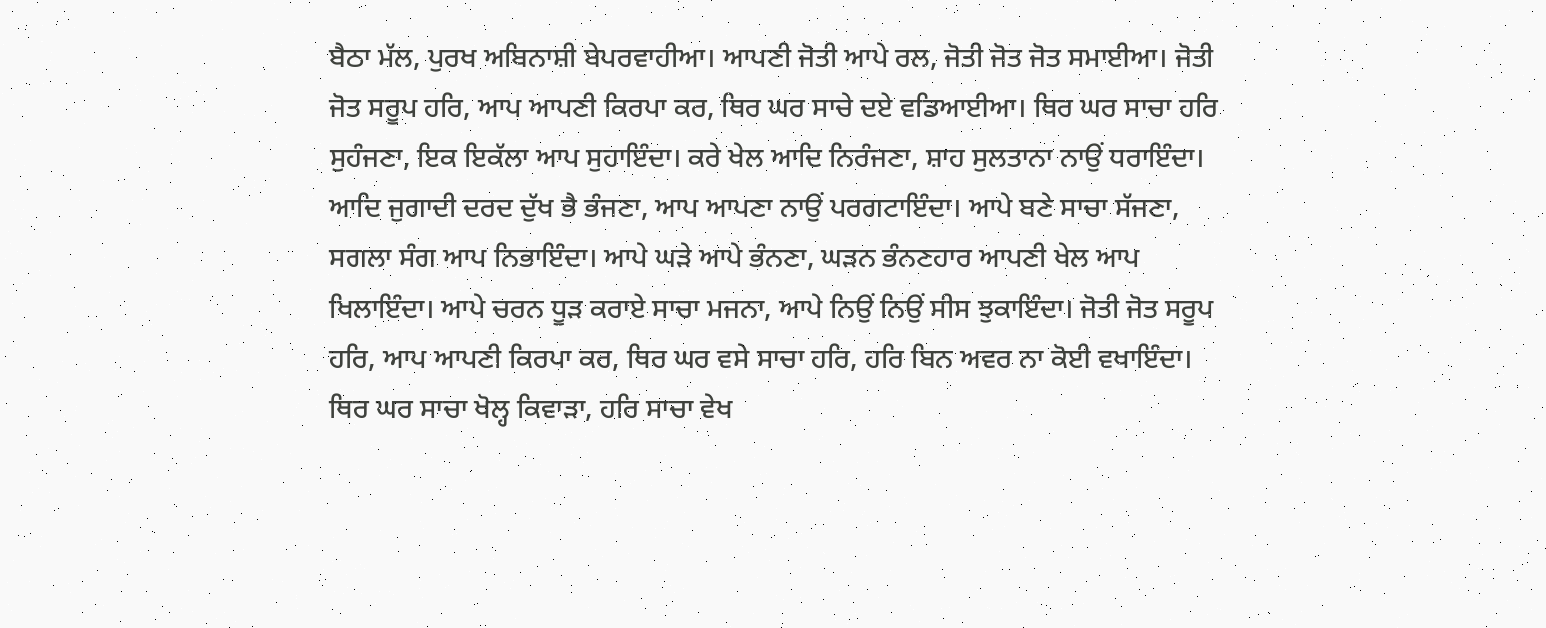ਬੈਠਾ ਮੱਲ, ਪੁਰਖ ਅਬਿਨਾਸ਼ੀ ਬੇਪਰਵਾਹੀਆ। ਆਪਣੀ ਜੋਤੀ ਆਪੇ ਰਲ, ਜੋਤੀ ਜੋਤ ਜੋਤ ਸਮਾਈਆ। ਜੋਤੀ ਜੋਤ ਸਰੂਪ ਹਰਿ, ਆਪ ਆਪਣੀ ਕਿਰਪਾ ਕਰ, ਥਿਰ ਘਰ ਸਾਚੇ ਦਏ ਵਡਿਆਈਆ। ਥਿਰ ਘਰ ਸਾਚਾ ਹਰਿ ਸੁਹੰਜਣਾ, ਇਕ ਇਕੱਲਾ ਆਪ ਸੁਹਾਇੰਦਾ। ਕਰੇ ਖੇਲ ਆਦਿ ਨਿਰੰਜਣਾ, ਸ਼ਾਹ ਸੁਲਤਾਨਾ ਨਾਉਂ ਧਰਾਇੰਦਾ। ਆਦਿ ਜੁਗਾਦੀ ਦਰਦ ਦੁੱਖ ਭੈ ਭੰਜਣਾ, ਆਪ ਆਪਣਾ ਨਾਉਂ ਪਰਗਟਾਇੰਦਾ। ਆਪੇ ਬਣੇ ਸਾਚਾ ਸੱਜਣਾ, ਸਗਲਾ ਸੰਗ ਆਪ ਨਿਭਾਇੰਦਾ। ਆਪੇ ਘੜੇ ਆਪੇ ਭੰਨਣਾ, ਘੜਨ ਭੰਨਣਹਾਰ ਆਪਣੀ ਖੇਲ ਆਪ ਖਿਲਾਇੰਦਾ। ਆਪੇ ਚਰਨ ਧੂੜ ਕਰਾਏ ਸਾਚਾ ਮਜਨਾ, ਆਪੇ ਨਿਉਂ ਨਿਉਂ ਸੀਸ ਝੁਕਾਇੰਦਾ। ਜੋਤੀ ਜੋਤ ਸਰੂਪ ਹਰਿ, ਆਪ ਆਪਣੀ ਕਿਰਪਾ ਕਰ, ਥਿਰ ਘਰ ਵਸੇ ਸਾਚਾ ਹਰਿ, ਹਰਿ ਬਿਨ ਅਵਰ ਨਾ ਕੋਈ ਵਖਾਇੰਦਾ। ਥਿਰ ਘਰ ਸਾਚਾ ਖੋਲ੍ਹ ਕਿਵਾੜਾ, ਹਰਿ ਸਾਚਾ ਵੇਖ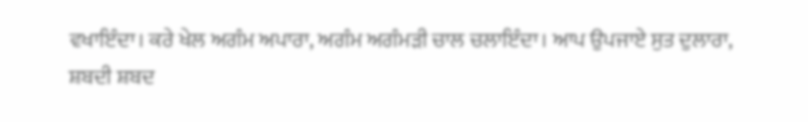ਵਖਾਇੰਦਾ। ਕਰੇ ਖੇਲ ਅਗੰਮ ਅਪਾਰਾ, ਅਗੰਮ ਅਗੰਮੜੀ ਚਾਲ ਚਲਾਇੰਦਾ। ਆਪ ਉਪਜਾਏ ਸੁਤ ਦੁਲਾਰਾ, ਸ਼ਬਦੀ ਸ਼ਬਦ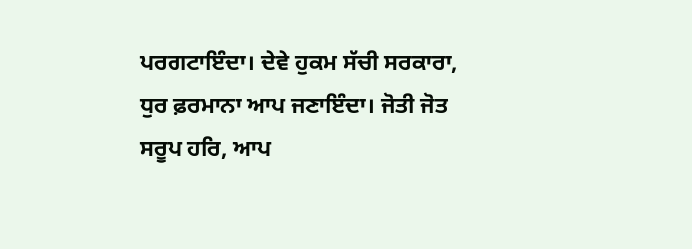ਪਰਗਟਾਇੰਦਾ। ਦੇਵੇ ਹੁਕਮ ਸੱਚੀ ਸਰਕਾਰਾ, ਧੁਰ ਫ਼ਰਮਾਨਾ ਆਪ ਜਣਾਇੰਦਾ। ਜੋਤੀ ਜੋਤ ਸਰੂਪ ਹਰਿ, ਆਪ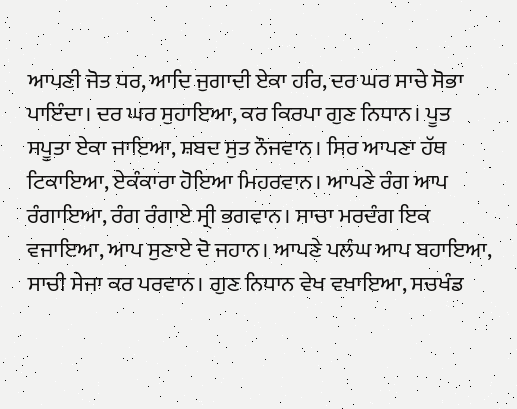ਆਪਣੀ ਜੋਤ ਧਰ, ਆਦਿ ਜੁਗਾਦੀ ਏਕਾ ਹਰਿ, ਦਰ ਘਰ ਸਾਚੇ ਸੋਭਾ ਪਾਇੰਦਾ। ਦਰ ਘਰ ਸੁਹਾਇਆ, ਕਰ ਕਿਰਪਾ ਗੁਣ ਨਿਧਾਨ। ਪੂਤ ਸਪੂਤਾ ਏਕਾ ਜਾਇਆ, ਸ਼ਬਦ ਸੁਤ ਨੌਜਵਾਨ। ਸਿਰ ਆਪਣਾ ਹੱਥ ਟਿਕਾਇਆ, ਏਕੰਕਾਰਾ ਹੋਇਆ ਮਿਹਰਵਾਨ। ਆਪਣੇ ਰੰਗ ਆਪ ਰੰਗਾਇਆ, ਰੰਗ ਰੰਗਾਏ ਸ੍ਰੀ ਭਗਵਾਨ। ਸਾਚਾ ਮਰਦੰਗ ਇਕ ਵਜਾਇਆ, ਆਪ ਸੁਣਾਏ ਦੋ ਜਹਾਨ। ਆਪਣੇ ਪਲੰਘ ਆਪ ਬਹਾਇਆ, ਸਾਚੀ ਸੇਜਾ ਕਰ ਪਰਵਾਨ। ਗੁਣ ਨਿਧਾਨ ਵੇਖ ਵਖਾਇਆ, ਸਚਖੰਡ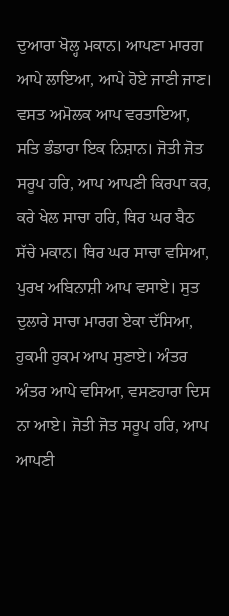ਦੁਆਰਾ ਖੋਲ੍ਹ ਮਕਾਨ। ਆਪਣਾ ਮਾਰਗ ਆਪੇ ਲਾਇਆ, ਆਪੇ ਹੋਏ ਜਾਣੀ ਜਾਣ। ਵਸਤ ਅਮੋਲਕ ਆਪ ਵਰਤਾਇਆ, ਸਤਿ ਭੰਡਾਰਾ ਇਕ ਨਿਸ਼ਾਨ। ਜੋਤੀ ਜੋਤ ਸਰੂਪ ਹਰਿ, ਆਪ ਆਪਣੀ ਕਿਰਪਾ ਕਰ, ਕਰੇ ਖੇਲ ਸਾਚਾ ਹਰਿ, ਥਿਰ ਘਰ ਬੈਠ ਸੱਚੇ ਮਕਾਨ। ਥਿਰ ਘਰ ਸਾਚਾ ਵਸਿਆ, ਪੁਰਖ ਅਬਿਨਾਸ਼ੀ ਆਪ ਵਸਾਏ। ਸੁਤ ਦੁਲਾਰੇ ਸਾਚਾ ਮਾਰਗ ਏਕਾ ਦੱਸਿਆ, ਹੁਕਮੀ ਹੁਕਮ ਆਪ ਸੁਣਾਏ। ਅੰਤਰ ਅੰਤਰ ਆਪੇ ਵਸਿਆ, ਵਸਣਹਾਰਾ ਦਿਸ ਨਾ ਆਏ। ਜੋਤੀ ਜੋਤ ਸਰੂਪ ਹਰਿ, ਆਪ ਆਪਣੀ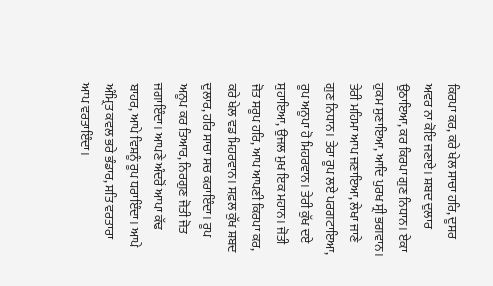ਕਿਰਪਾ ਕਰ, ਕਰੇ ਖੇਲ ਸਾਚਾ ਹਰਿ, ਦੂਸਰ ਅਵਰ ਨਾ ਕੋਇ ਜਣਾਏ। ਸ਼ਬਦ ਦੁਲਾਰ ਉਠਾਇਆ, ਕਰ ਕਿਰਪਾ ਗੁਣ ਨਿਧਾਨ। ਏਕਾ ਹੁਕਮ ਸੁਣਾਇਆ, ਆਦਿ ਪੁਰਖ ਸ੍ਰੀ ਭਗਵਾਨ। ਤੇਰੀ ਮਹਿਮਾ ਆਪ ਜਣਾਇਆ, ਲੇਖਾ ਜਾਣੇ ਗੁਣ ਨਿਧਾਨ। ਤੇਰਾ ਰੂਪ ਲਏ ਪਰਗਟਾਇਆ, ਰੂਪ ਅਨੂਪਾ ਹੋ ਮਿਹਰਵਾਨ। ਤੇਰੀ ਕੁੱਖ ਦਏ ਸੁਹਾਇਆ, ਉਜਲ ਮੁਖ ਇਕ ਮਹਾਨ। ਜੋਤੀ ਜੋਤ ਸਰੂਪ ਹਰਿ, ਆਪ ਆਪਣੀ ਕਿਰਪਾ ਕਰ, ਕਰੇ ਖੇਲ ਵਡ ਮਿਹਰਵਾਨ। ਸਫ਼ਲ ਕੁੱਖ ਸ਼ਬਦ ਦੁਲਾਰ, ਹਰਿ ਸਾਚਾ ਸਚ ਕਰਾਇੰਦਾ। ਰੂਪ ਅਨੂਪ ਕਰ ਤਿਆਰ, ਨਿਰਗੁਣ ਜੋਤੀ ਜੋਤ ਜਗਾਇੰਦਾ। ਆਪਣੇ ਅੰਦਰੋਂ ਆਪਾ ਕੱਢ ਬਾਹਰ, ਆਪੇ ਵਿਸ਼ਨੂੰ ਰੂਪ ਧਰਾਇੰਦਾ। ਆਪੇ ਅੰਮ੍ਰਿਤ ਕਵਲ ਭਰੇ ਭੰਡਾਰ, ਸਤਿ ਵਰਤਾਰਾ ਆਪ ਵਰਤਾਇੰਦਾ।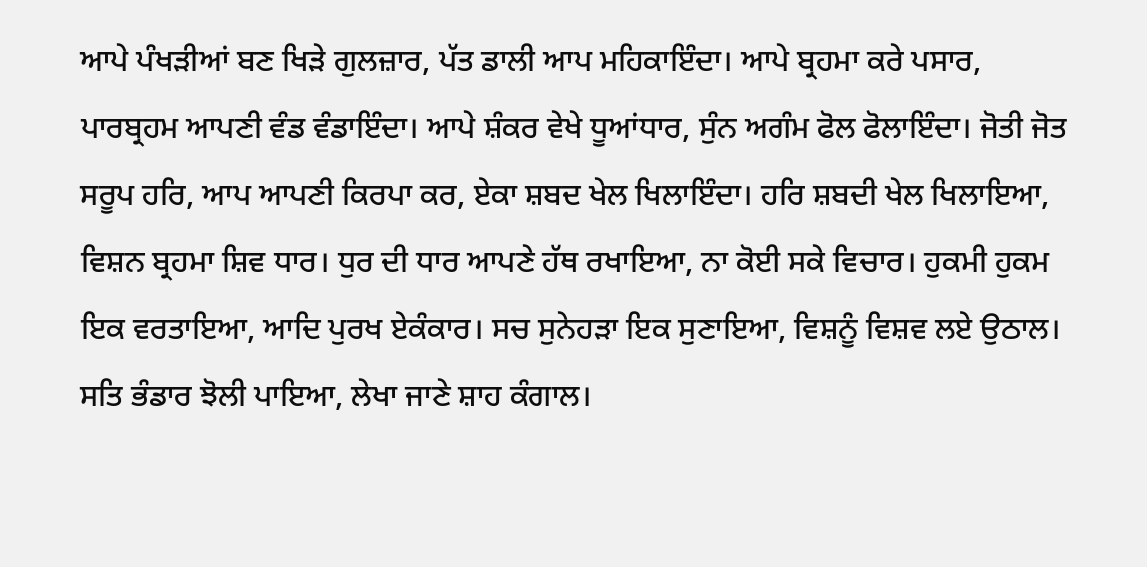ਆਪੇ ਪੰਖੜੀਆਂ ਬਣ ਖਿੜੇ ਗੁਲਜ਼ਾਰ, ਪੱਤ ਡਾਲੀ ਆਪ ਮਹਿਕਾਇੰਦਾ। ਆਪੇ ਬ੍ਰਹਮਾ ਕਰੇ ਪਸਾਰ, ਪਾਰਬ੍ਰਹਮ ਆਪਣੀ ਵੰਡ ਵੰਡਾਇੰਦਾ। ਆਪੇ ਸ਼ੰਕਰ ਵੇਖੇ ਧੂਆਂਧਾਰ, ਸੁੰਨ ਅਗੰਮ ਫੋਲ ਫੋਲਾਇੰਦਾ। ਜੋਤੀ ਜੋਤ ਸਰੂਪ ਹਰਿ, ਆਪ ਆਪਣੀ ਕਿਰਪਾ ਕਰ, ਏਕਾ ਸ਼ਬਦ ਖੇਲ ਖਿਲਾਇੰਦਾ। ਹਰਿ ਸ਼ਬਦੀ ਖੇਲ ਖਿਲਾਇਆ, ਵਿਸ਼ਨ ਬ੍ਰਹਮਾ ਸ਼ਿਵ ਧਾਰ। ਧੁਰ ਦੀ ਧਾਰ ਆਪਣੇ ਹੱਥ ਰਖਾਇਆ, ਨਾ ਕੋਈ ਸਕੇ ਵਿਚਾਰ। ਹੁਕਮੀ ਹੁਕਮ ਇਕ ਵਰਤਾਇਆ, ਆਦਿ ਪੁਰਖ ਏਕੰਕਾਰ। ਸਚ ਸੁਨੇਹੜਾ ਇਕ ਸੁਣਾਇਆ, ਵਿਸ਼ਨੂੰ ਵਿਸ਼ਵ ਲਏ ਉਠਾਲ। ਸਤਿ ਭੰਡਾਰ ਝੋਲੀ ਪਾਇਆ, ਲੇਖਾ ਜਾਣੇ ਸ਼ਾਹ ਕੰਗਾਲ।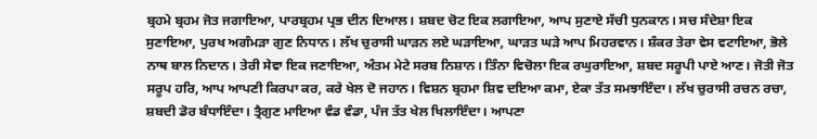ਬ੍ਰਹਮੇ ਬ੍ਰਹਮ ਜੋਤ ਜਗਾਇਆ, ਪਾਰਬ੍ਰਹਮ ਪ੍ਰਭ ਦੀਨ ਦਿਆਲ। ਸ਼ਬਦ ਚੋਟ ਇਕ ਲਗਾਇਆ, ਆਪ ਸੁਣਾਏ ਸੱਚੀ ਧੁਨਕਾਨ। ਸਚ ਸੰਦੇਸ਼ਾ ਇਕ ਸੁਣਾਇਆ, ਪੁਰਖ ਅਗੰਮੜਾ ਗੁਣ ਨਿਧਾਨ। ਲੱਖ ਚੁਰਾਸੀ ਘਾੜਨ ਲਏ ਘੜਾਇਆ, ਘਾੜਤ ਘੜੇ ਆਪ ਮਿਹਰਵਾਨ। ਸ਼ੰਕਰ ਤੇਰਾ ਵੇਸ ਵਟਾਇਆ, ਭੋਲੇ ਨਾਥ ਬਾਲ ਨਿਦਾਨ। ਤੇਰੀ ਸੇਵਾ ਇਕ ਜਣਾਇਆ, ਅੰਤਮ ਮੇਟੇ ਸਰਬ ਨਿਸ਼ਾਨ। ਤਿੰਨਾ ਵਿਚੋਲਾ ਇਕ ਰਘੁਰਾਇਆ, ਸ਼ਬਦ ਸਰੂਪੀ ਪਾਏ ਆਣ। ਜੋਤੀ ਜੋਤ ਸਰੂਪ ਹਰਿ, ਆਪ ਆਪਣੀ ਕਿਰਪਾ ਕਰ, ਕਰੇ ਖੇਲ ਦੋ ਜਹਾਨ। ਵਿਸ਼ਨ ਬ੍ਰਹਮਾ ਸ਼ਿਵ ਦਇਆ ਕਮਾ, ਏਕਾ ਤੱਤ ਸਮਝਾਇੰਦਾ। ਲੱਖ ਚੁਰਾਸੀ ਰਚਨ ਰਚਾ, ਸ਼ਬਦੀ ਡੋਰ ਬੰਧਾਇੰਦਾ। ਤ੍ਰੈਗੁਣ ਮਾਇਆ ਵੰਡ ਵੰਡਾ, ਪੰਜ ਤੱਤ ਖੇਲ ਖਿਲਾਇੰਦਾ। ਆਪਣਾ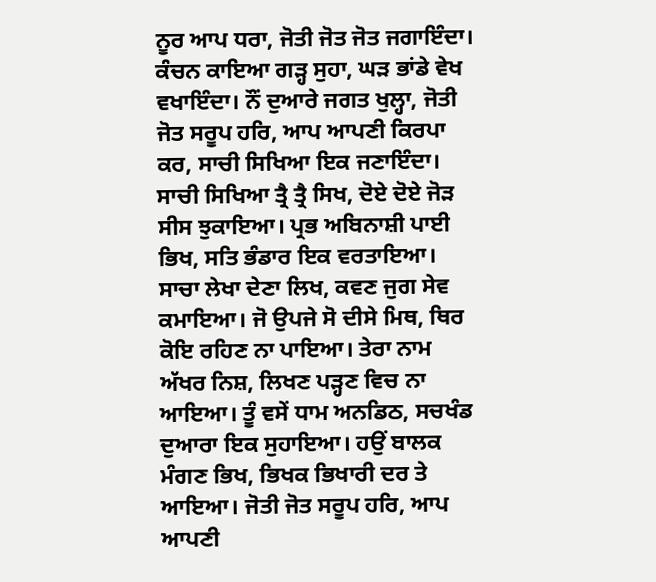ਨੂਰ ਆਪ ਧਰਾ, ਜੋਤੀ ਜੋਤ ਜੋਤ ਜਗਾਇੰਦਾ। ਕੰਚਨ ਕਾਇਆ ਗੜ੍ਹ ਸੁਹਾ, ਘੜ ਭਾਂਡੇ ਵੇਖ ਵਖਾਇੰਦਾ। ਨੌਂ ਦੁਆਰੇ ਜਗਤ ਖੁਲ੍ਹਾ, ਜੋਤੀ ਜੋਤ ਸਰੂਪ ਹਰਿ, ਆਪ ਆਪਣੀ ਕਿਰਪਾ ਕਰ, ਸਾਚੀ ਸਿਖਿਆ ਇਕ ਜਣਾਇੰਦਾ। ਸਾਚੀ ਸਿਖਿਆ ਤ੍ਰੈ ਤ੍ਰੈ ਸਿਖ, ਦੋਏ ਦੋਏ ਜੋੜ ਸੀਸ ਝੁਕਾਇਆ। ਪ੍ਰਭ ਅਬਿਨਾਸ਼ੀ ਪਾਈ ਭਿਖ, ਸਤਿ ਭੰਡਾਰ ਇਕ ਵਰਤਾਇਆ। ਸਾਚਾ ਲੇਖਾ ਦੇਣਾ ਲਿਖ, ਕਵਣ ਜੁਗ ਸੇਵ ਕਮਾਇਆ। ਜੋ ਉਪਜੇ ਸੋ ਦੀਸੇ ਮਿਥ, ਥਿਰ ਕੋਇ ਰਹਿਣ ਨਾ ਪਾਇਆ। ਤੇਰਾ ਨਾਮ ਅੱਖਰ ਨਿਸ਼, ਲਿਖਣ ਪੜ੍ਹਣ ਵਿਚ ਨਾ ਆਇਆ। ਤੂੰ ਵਸੇਂ ਧਾਮ ਅਨਡਿਠ, ਸਚਖੰਡ ਦੁਆਰਾ ਇਕ ਸੁਹਾਇਆ। ਹਉਂ ਬਾਲਕ ਮੰਗਣ ਭਿਖ, ਭਿਖਕ ਭਿਖਾਰੀ ਦਰ ਤੇ ਆਇਆ। ਜੋਤੀ ਜੋਤ ਸਰੂਪ ਹਰਿ, ਆਪ ਆਪਣੀ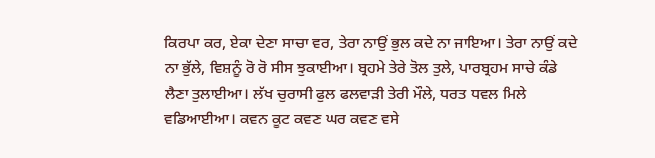ਕਿਰਪਾ ਕਰ, ਏਕਾ ਦੇਣਾ ਸਾਚਾ ਵਰ, ਤੇਰਾ ਨਾਉਂ ਭੁਲ ਕਦੇ ਨਾ ਜਾਇਆ। ਤੇਰਾ ਨਾਉਂ ਕਦੇ ਨਾ ਭੁੱਲੇ, ਵਿਸ਼ਨੂੰ ਰੋ ਰੋ ਸੀਸ ਝੁਕਾਈਆ। ਬ੍ਰਹਮੇ ਤੇਰੇ ਤੋਲ ਤੁਲੇ, ਪਾਰਬ੍ਰਹਮ ਸਾਚੇ ਕੰਡੇ ਲੈਣਾ ਤੁਲਾਈਆ। ਲੱਖ ਚੁਰਾਸੀ ਫੁਲ ਫਲਵਾੜੀ ਤੇਰੀ ਮੌਲੇ, ਧਰਤ ਧਵਲ ਮਿਲੇ ਵਡਿਆਈਆ। ਕਵਨ ਕੂਟ ਕਵਣ ਘਰ ਕਵਣ ਵਸੇ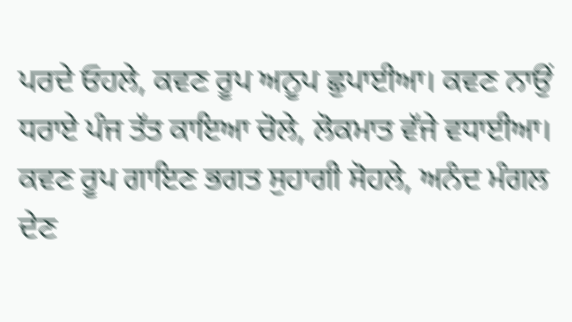ਪਰਦੇ ਓਹਲੇ, ਕਵਣ ਰੂਪ ਅਨੂਪ ਛੁਪਾਈਆ। ਕਵਣ ਨਾਉਂ ਧਰਾਏ ਪੰਜ ਤੱਤ ਕਾਇਆ ਚੋਲੇ, ਲੋਕਮਾਤ ਵੱਜੇ ਵਧਾਈਆ। ਕਵਣ ਰੂਪ ਗਾਇਣ ਭਗਤ ਸੁਹਾਗੀ ਸੋਹਲੇ, ਅਨੰਦ ਮੰਗਲ ਦੇਣ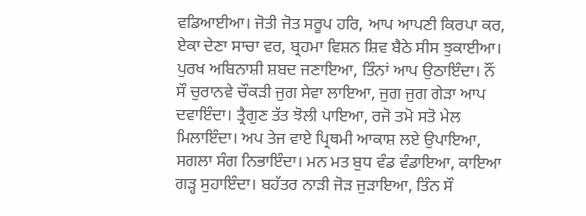ਵਡਿਆਈਆ। ਜੋਤੀ ਜੋਤ ਸਰੂਪ ਹਰਿ, ਆਪ ਆਪਣੀ ਕਿਰਪਾ ਕਰ, ਏਕਾ ਦੇਣਾ ਸਾਚਾ ਵਰ, ਬ੍ਰਹਮਾ ਵਿਸ਼ਨ ਸ਼ਿਵ ਬੈਠੇ ਸੀਸ ਝੁਕਾਈਆ। ਪੁਰਖ ਅਬਿਨਾਸ਼ੀ ਸ਼ਬਦ ਜਣਾਇਆ, ਤਿੰਨਾਂ ਆਪ ਉਠਾਇੰਦਾ। ਨੌਂ ਸੌ ਚੁਰਾਨਵੇ ਚੌਕੜੀ ਜੁਗ ਸੇਵਾ ਲਾਇਆ, ਜੁਗ ਜੁਗ ਗੇੜਾ ਆਪ ਦਵਾਇੰਦਾ। ਤ੍ਰੈਗੁਣ ਤੱਤ ਝੋਲੀ ਪਾਇਆ, ਰਜੋ ਤਮੋ ਸਤੋ ਮੇਲ ਮਿਲਾਇੰਦਾ। ਅਪ ਤੇਜ ਵਾਏ ਪ੍ਰਿਥਮੀ ਆਕਾਸ਼ ਲਏ ਉਪਾਇਆ, ਸਗਲਾ ਸੰਗ ਨਿਭਾਇੰਦਾ। ਮਨ ਮਤ ਬੁਧ ਵੰਡ ਵੰਡਾਇਆ, ਕਾਇਆ ਗੜ੍ਹ ਸੁਹਾਇੰਦਾ। ਬਹੱਤਰ ਨਾੜੀ ਜੋੜ ਜੁੜਾਇਆ, ਤਿੰਨ ਸੌ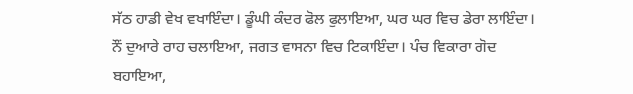ਸੱਠ ਹਾਡੀ ਵੇਖ ਵਖਾਇੰਦਾ। ਡੂੰਘੀ ਕੰਦਰ ਫੋਲ ਫੁਲਾਇਆ, ਘਰ ਘਰ ਵਿਚ ਡੇਰਾ ਲਾਇੰਦਾ। ਨੌਂ ਦੁਆਰੇ ਰਾਹ ਚਲਾਇਆ, ਜਗਤ ਵਾਸਨਾ ਵਿਚ ਟਿਕਾਇੰਦਾ। ਪੰਚ ਵਿਕਾਰਾ ਗੋਦ ਬਹਾਇਆ,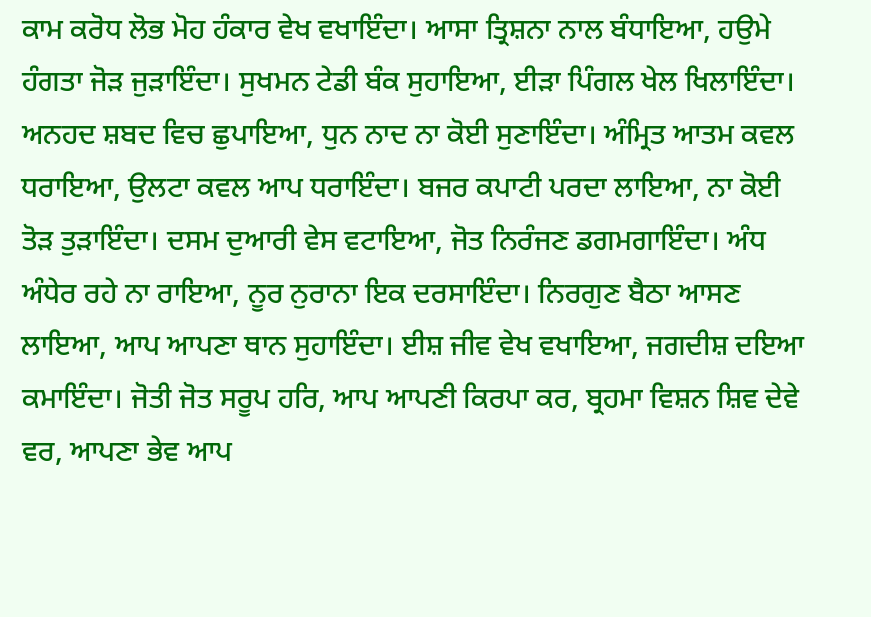ਕਾਮ ਕਰੋਧ ਲੋਭ ਮੋਹ ਹੰਕਾਰ ਵੇਖ ਵਖਾਇੰਦਾ। ਆਸਾ ਤ੍ਰਿਸ਼ਨਾ ਨਾਲ ਬੰਧਾਇਆ, ਹਉਮੇ ਹੰਗਤਾ ਜੋੜ ਜੁੜਾਇੰਦਾ। ਸੁਖਮਨ ਟੇਡੀ ਬੰਕ ਸੁਹਾਇਆ, ਈੜਾ ਪਿੰਗਲ ਖੇਲ ਖਿਲਾਇੰਦਾ। ਅਨਹਦ ਸ਼ਬਦ ਵਿਚ ਛੁਪਾਇਆ, ਧੁਨ ਨਾਦ ਨਾ ਕੋਈ ਸੁਣਾਇੰਦਾ। ਅੰਮ੍ਰਿਤ ਆਤਮ ਕਵਲ ਧਰਾਇਆ, ਉਲਟਾ ਕਵਲ ਆਪ ਧਰਾਇੰਦਾ। ਬਜਰ ਕਪਾਟੀ ਪਰਦਾ ਲਾਇਆ, ਨਾ ਕੋਈ ਤੋੜ ਤੁੜਾਇੰਦਾ। ਦਸਮ ਦੁਆਰੀ ਵੇਸ ਵਟਾਇਆ, ਜੋਤ ਨਿਰੰਜਣ ਡਗਮਗਾਇੰਦਾ। ਅੰਧ ਅੰਧੇਰ ਰਹੇ ਨਾ ਰਾਇਆ, ਨੂਰ ਨੁਰਾਨਾ ਇਕ ਦਰਸਾਇੰਦਾ। ਨਿਰਗੁਣ ਬੈਠਾ ਆਸਣ ਲਾਇਆ, ਆਪ ਆਪਣਾ ਥਾਨ ਸੁਹਾਇੰਦਾ। ਈਸ਼ ਜੀਵ ਵੇਖ ਵਖਾਇਆ, ਜਗਦੀਸ਼ ਦਇਆ ਕਮਾਇੰਦਾ। ਜੋਤੀ ਜੋਤ ਸਰੂਪ ਹਰਿ, ਆਪ ਆਪਣੀ ਕਿਰਪਾ ਕਰ, ਬ੍ਰਹਮਾ ਵਿਸ਼ਨ ਸ਼ਿਵ ਦੇਵੇ ਵਰ, ਆਪਣਾ ਭੇਵ ਆਪ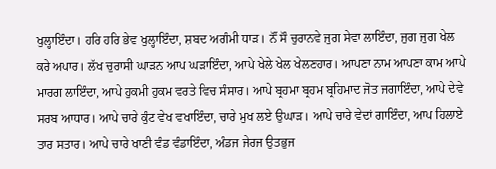ਖੁਲ੍ਹਾਇੰਦਾ। ਹਰਿ ਹਰਿ ਭੇਵ ਖੁਲ੍ਹਾਇੰਦਾ, ਸ਼ਬਦ ਅਗੰਮੀ ਧਾੜ। ਨੌਂ ਸੌ ਚੁਰਾਨਵੇ ਜੁਗ ਸੇਵਾ ਲਾਇੰਦਾ, ਜੁਗ ਜੁਗ ਖੇਲ ਕਰੇ ਅਪਾਰ। ਲੱਖ ਚੁਰਾਸੀ ਘਾੜਨ ਆਪ ਘੜਾਇੰਦਾ, ਆਪੇ ਖੇਲੇ ਖੇਲ ਖੇਲਣਹਾਰ। ਆਪਣਾ ਨਾਮ ਆਪਣਾ ਕਾਮ ਆਪੇ ਮਾਰਗ ਲਾਇੰਦਾ, ਆਪੇ ਹੁਕਮੀ ਹੁਕਮ ਵਰਤੇ ਵਿਚ ਸੰਸਾਰ। ਆਪੇ ਬ੍ਰਹਮਾ ਬ੍ਰਹਮ ਬ੍ਰਹਿਮਾਦ ਜੋਤ ਜਗਾਇੰਦਾ, ਆਪੇ ਦੇਵੇ ਸਰਬ ਆਧਾਰ। ਆਪੇ ਚਾਰੇ ਕੁੰਟ ਵੇਖ ਵਖਾਇੰਦਾ, ਚਾਰੇ ਮੁਖ ਲਏ ਉਘਾੜ। ਆਪੇ ਚਾਰੇ ਵੇਦਾਂ ਗਾਇੰਦਾ, ਆਪ ਹਿਲਾਏ ਤਾਰ ਸਤਾਰ। ਆਪੇ ਚਾਰੇ ਖਾਣੀ ਵੰਡ ਵੰਡਾਇੰਦਾ, ਅੰਡਜ ਜੇਰਜ ਉਤਭੁਜ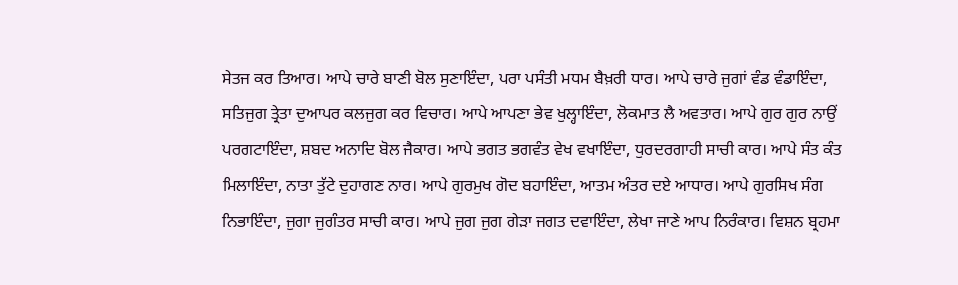ਸੇਤਜ ਕਰ ਤਿਆਰ। ਆਪੇ ਚਾਰੇ ਬਾਣੀ ਬੋਲ ਸੁਣਾਇੰਦਾ, ਪਰਾ ਪਸੰਤੀ ਮਧਮ ਬੈਖ਼ਰੀ ਧਾਰ। ਆਪੇ ਚਾਰੇ ਜੁਗਾਂ ਵੰਡ ਵੰਡਾਇੰਦਾ, ਸਤਿਜੁਗ ਤ੍ਰੇਤਾ ਦੁਆਪਰ ਕਲਜੁਗ ਕਰ ਵਿਚਾਰ। ਆਪੇ ਆਪਣਾ ਭੇਵ ਖੁਲ੍ਹਾਇੰਦਾ, ਲੋਕਮਾਤ ਲੈ ਅਵਤਾਰ। ਆਪੇ ਗੁਰ ਗੁਰ ਨਾਉਂ ਪਰਗਟਾਇੰਦਾ, ਸ਼ਬਦ ਅਨਾਦਿ ਬੋਲ ਜੈਕਾਰ। ਆਪੇ ਭਗਤ ਭਗਵੰਤ ਵੇਖ ਵਖਾਇੰਦਾ, ਧੁਰਦਰਗਾਹੀ ਸਾਚੀ ਕਾਰ। ਆਪੇ ਸੰਤ ਕੰਤ ਮਿਲਾਇੰਦਾ, ਨਾਤਾ ਤੁੱਟੇ ਦੁਹਾਗਣ ਨਾਰ। ਆਪੇ ਗੁਰਮੁਖ ਗੋਦ ਬਹਾਇੰਦਾ, ਆਤਮ ਅੰਤਰ ਦਏ ਆਧਾਰ। ਆਪੇ ਗੁਰਸਿਖ ਸੰਗ ਨਿਭਾਇੰਦਾ, ਜੁਗਾ ਜੁਗੰਤਰ ਸਾਚੀ ਕਾਰ। ਆਪੇ ਜੁਗ ਜੁਗ ਗੇੜਾ ਜਗਤ ਦਵਾਇੰਦਾ, ਲੇਖਾ ਜਾਣੇ ਆਪ ਨਿਰੰਕਾਰ। ਵਿਸ਼ਨ ਬ੍ਰਹਮਾ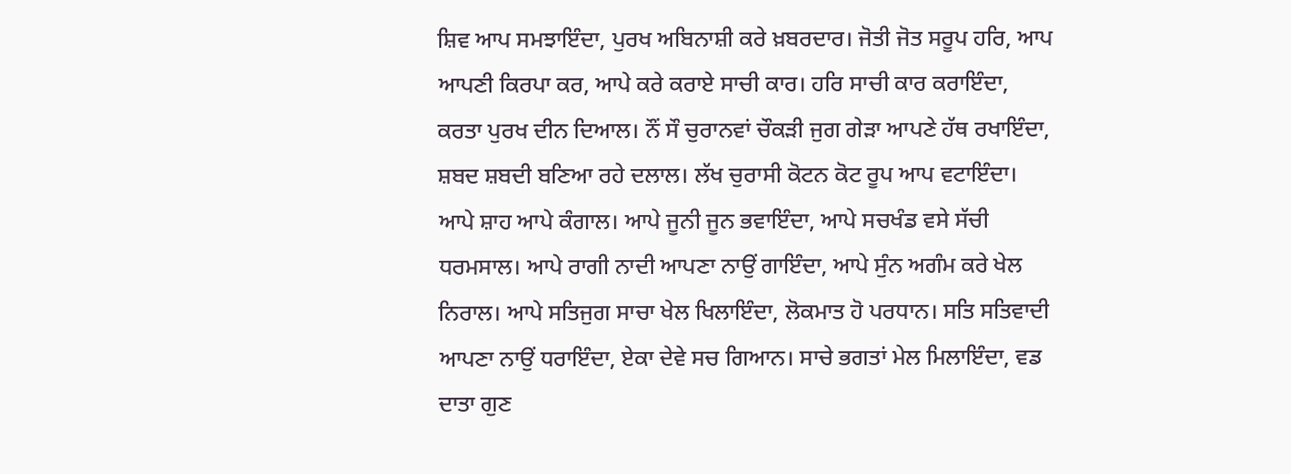ਸ਼ਿਵ ਆਪ ਸਮਝਾਇੰਦਾ, ਪੁਰਖ ਅਬਿਨਾਸ਼ੀ ਕਰੇ ਖ਼ਬਰਦਾਰ। ਜੋਤੀ ਜੋਤ ਸਰੂਪ ਹਰਿ, ਆਪ ਆਪਣੀ ਕਿਰਪਾ ਕਰ, ਆਪੇ ਕਰੇ ਕਰਾਏ ਸਾਚੀ ਕਾਰ। ਹਰਿ ਸਾਚੀ ਕਾਰ ਕਰਾਇੰਦਾ, ਕਰਤਾ ਪੁਰਖ ਦੀਨ ਦਿਆਲ। ਨੌਂ ਸੌ ਚੁਰਾਨਵਾਂ ਚੌਕੜੀ ਜੁਗ ਗੇੜਾ ਆਪਣੇ ਹੱਥ ਰਖਾਇੰਦਾ, ਸ਼ਬਦ ਸ਼ਬਦੀ ਬਣਿਆ ਰਹੇ ਦਲਾਲ। ਲੱਖ ਚੁਰਾਸੀ ਕੋਟਨ ਕੋਟ ਰੂਪ ਆਪ ਵਟਾਇੰਦਾ। ਆਪੇ ਸ਼ਾਹ ਆਪੇ ਕੰਗਾਲ। ਆਪੇ ਜੂਨੀ ਜੂਨ ਭਵਾਇੰਦਾ, ਆਪੇ ਸਚਖੰਡ ਵਸੇ ਸੱਚੀ ਧਰਮਸਾਲ। ਆਪੇ ਰਾਗੀ ਨਾਦੀ ਆਪਣਾ ਨਾਉਂ ਗਾਇੰਦਾ, ਆਪੇ ਸੁੰਨ ਅਗੰਮ ਕਰੇ ਖੇਲ ਨਿਰਾਲ। ਆਪੇ ਸਤਿਜੁਗ ਸਾਚਾ ਖੇਲ ਖਿਲਾਇੰਦਾ, ਲੋਕਮਾਤ ਹੋ ਪਰਧਾਨ। ਸਤਿ ਸਤਿਵਾਦੀ ਆਪਣਾ ਨਾਉਂ ਧਰਾਇੰਦਾ, ਏਕਾ ਦੇਵੇ ਸਚ ਗਿਆਨ। ਸਾਚੇ ਭਗਤਾਂ ਮੇਲ ਮਿਲਾਇੰਦਾ, ਵਡ ਦਾਤਾ ਗੁਣ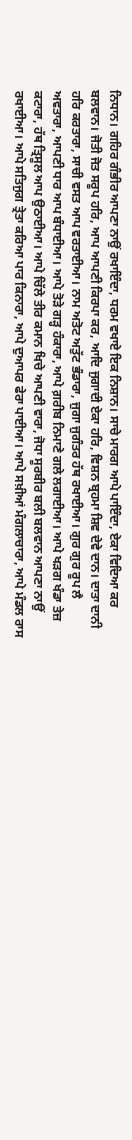ਨਿਧਾਨ। ਗਹਿਰ ਗੰਭੀਰ ਆਪਣਾ ਨਾਉਂ ਰਖਾਇੰਦਾ, ਧਰਮ ਵਖਾਏ ਇਕ ਨਿਸ਼ਾਨ। ਸਾਚੇ ਮਾਰਗ ਆਪੇ ਪਾਇੰਦਾ, ਏਕਾ ਵਿਦਿਆ ਕਰ ਬਲਵਾਨ। ਜੋਤੀ ਜੋਤ ਸਰੂਪ ਹਰਿ, ਆਪ ਆਪਣੀ ਕਿਰਪਾ ਕਰ, ਆਦਿ ਜੁਗਾਦੀ ਏਕਾ ਹਰਿ, ਵਿਸ਼ਨ ਬ੍ਰਹਮਾ ਸ਼ਿਵ ਦੇਵੇ ਦਾਨ। ਦਾਤਾ ਦਾਨੀ ਹਰਿ ਕਰਤਾਰਾ, ਸਾਚੀ ਵਸਤ ਆਪ ਵਰਤਾਈਆ। ਨਾਮ ਅਤੋਟ ਅਤੁੱਟ ਭੰਡਾਰਾ, ਜੁਗਾ ਜੁਗੰਤਰ ਹੱਥ ਰਖਾਈਆ। ਗੁਰ ਗੁਰ ਰੂਪ ਲੈ ਅਵਤਾਰਾ, ਆਪਣੀ ਧਾਰ ਆਪ ਬੰਧਾਈਆ। ਆਪੇ ਤੋੜੇ ਗੜ੍ਹ ਹੰਕਾਰਾ, ਆਪੇ ਗ਼ਰੀਬ ਨਿਮਾਣੇ ਗਲੇ ਲਗਾਈਆ। ਆਪੇ ਖੜਗ ਖੰਡਾ ਤੇਜ਼ ਕਟਾਰਾ, ਹੱਥ ਤ੍ਰਿਸੂਲ ਆਪ ਉਠਾਈਆ। ਆਪੇ ਚਿੱਲੇ ਤੀਰ ਕਮਾਨ ਖਿਚੇ ਆਪਣੀ ਵਾਰਾ, ਜੋਧਾ ਸੂਰਬੀਰ ਬਲੀ ਬਲਵਾਨ ਆਪਣਾ ਨਾਉਂ ਰਖਾਈਆ। ਆਪੇ ਸਤਿਜੁਗ ਤ੍ਰੇਤਾ ਕਰਿਆ ਪਾਰ ਕਿਨਾਰਾ, ਆਪੇ ਦੁਆਪਰ ਫੇਰਾ ਪਾਈਆ। ਆਪੇ ਸਖ਼ੀਆਂ ਮੰਗਲਾਚਾਰਾ, ਆਪੇ ਮੰਡਲ ਰਾਸ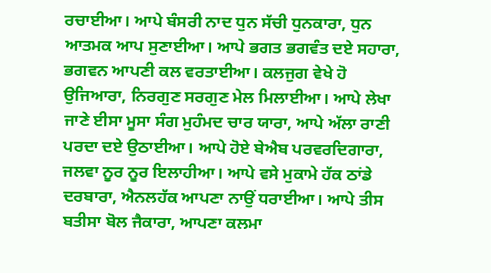ਰਚਾਈਆ। ਆਪੇ ਬੰਸਰੀ ਨਾਦ ਧੁਨ ਸੱਚੀ ਧੁਨਕਾਰਾ, ਧੁਨ ਆਤਮਕ ਆਪ ਸੁਣਾਈਆ। ਆਪੇ ਭਗਤ ਭਗਵੰਤ ਦਏ ਸਹਾਰਾ, ਭਗਵਨ ਆਪਣੀ ਕਲ ਵਰਤਾਈਆ। ਕਲਜੁਗ ਵੇਖੇ ਹੋ ਉਜਿਆਰਾ, ਨਿਰਗੁਣ ਸਰਗੁਣ ਮੇਲ ਮਿਲਾਈਆ। ਆਪੇ ਲੇਖਾ ਜਾਣੇ ਈਸਾ ਮੂਸਾ ਸੰਗ ਮੁਹੰਮਦ ਚਾਰ ਯਾਰਾ, ਆਪੇ ਅੱਲਾ ਰਾਣੀ ਪਰਦਾ ਦਏ ਉਠਾਈਆ। ਆਪੇ ਹੋਏ ਬੇਐਬ ਪਰਵਰਦਿਗਾਰਾ, ਜਲਵਾ ਨੂਰ ਨੂਰ ਇਲਾਹੀਆ। ਆਪੇ ਵਸੇ ਮੁਕਾਮੇ ਹੱਕ ਠਾਂਡੇ ਦਰਬਾਰਾ, ਐਨਲਹੱਕ ਆਪਣਾ ਨਾਉਂ ਧਰਾਈਆ। ਆਪੇ ਤੀਸ ਬਤੀਸਾ ਬੋਲ ਜੈਕਾਰਾ, ਆਪਣਾ ਕਲਮਾ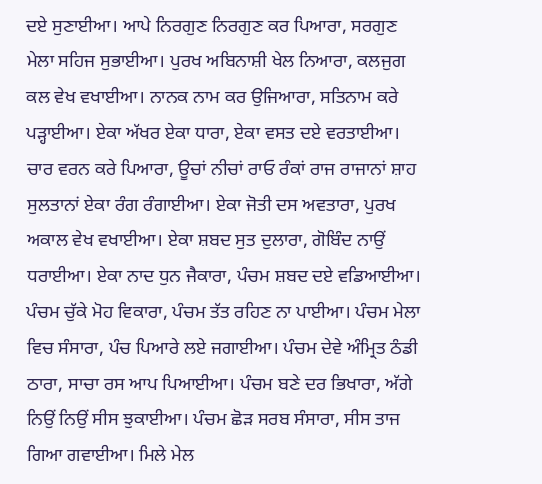ਦਏ ਸੁਣਾਈਆ। ਆਪੇ ਨਿਰਗੁਣ ਨਿਰਗੁਣ ਕਰ ਪਿਆਰਾ, ਸਰਗੁਣ ਮੇਲਾ ਸਹਿਜ ਸੁਭਾਈਆ। ਪੁਰਖ ਅਬਿਨਾਸ਼ੀ ਖੇਲ ਨਿਆਰਾ, ਕਲਜੁਗ ਕਲ ਵੇਖ ਵਖਾਈਆ। ਨਾਨਕ ਨਾਮ ਕਰ ਉਜਿਆਰਾ, ਸਤਿਨਾਮ ਕਰੇ ਪੜ੍ਹਾਈਆ। ਏਕਾ ਅੱਖਰ ਏਕਾ ਧਾਰਾ, ਏਕਾ ਵਸਤ ਦਏ ਵਰਤਾਈਆ। ਚਾਰ ਵਰਨ ਕਰੇ ਪਿਆਰਾ, ਊਚਾਂ ਨੀਚਾਂ ਰਾਓ ਰੰਕਾਂ ਰਾਜ ਰਾਜਾਨਾਂ ਸ਼ਾਹ ਸੁਲਤਾਨਾਂ ਏਕਾ ਰੰਗ ਰੰਗਾਈਆ। ਏਕਾ ਜੋਤੀ ਦਸ ਅਵਤਾਰਾ, ਪੁਰਖ ਅਕਾਲ ਵੇਖ ਵਖਾਈਆ। ਏਕਾ ਸ਼ਬਦ ਸੁਤ ਦੁਲਾਰਾ, ਗੋਬਿੰਦ ਨਾਉਂ ਧਰਾਈਆ। ਏਕਾ ਨਾਦ ਧੁਨ ਜੈਕਾਰਾ, ਪੰਚਮ ਸ਼ਬਦ ਦਏ ਵਡਿਆਈਆ। ਪੰਚਮ ਚੁੱਕੇ ਮੋਹ ਵਿਕਾਰਾ, ਪੰਚਮ ਤੱਤ ਰਹਿਣ ਨਾ ਪਾਈਆ। ਪੰਚਮ ਮੇਲਾ ਵਿਚ ਸੰਸਾਰਾ, ਪੰਚ ਪਿਆਰੇ ਲਏ ਜਗਾਈਆ। ਪੰਚਮ ਦੇਵੇ ਅੰਮ੍ਰਿਤ ਠੰਡੀ ਠਾਰਾ, ਸਾਚਾ ਰਸ ਆਪ ਪਿਆਈਆ। ਪੰਚਮ ਬਣੇ ਦਰ ਭਿਖਾਰਾ, ਅੱਗੇ ਨਿਉਂ ਨਿਉਂ ਸੀਸ ਝੁਕਾਈਆ। ਪੰਚਮ ਛੋੜ ਸਰਬ ਸੰਸਾਰਾ, ਸੀਸ ਤਾਜ ਗਿਆ ਗਵਾਈਆ। ਮਿਲੇ ਮੇਲ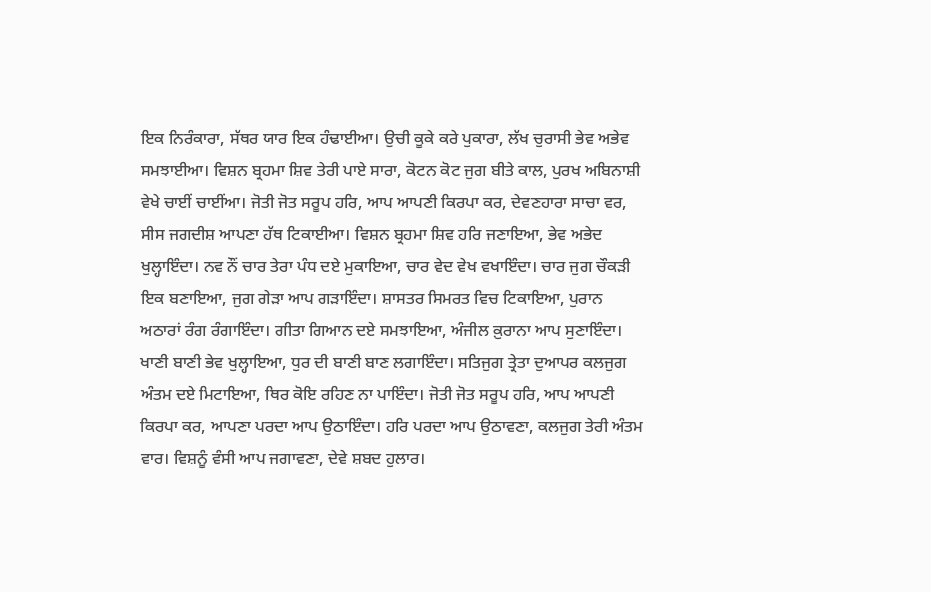ਇਕ ਨਿਰੰਕਾਰਾ, ਸੱਥਰ ਯਾਰ ਇਕ ਹੰਢਾਈਆ। ਉਚੀ ਕੂਕੇ ਕਰੇ ਪੁਕਾਰਾ, ਲੱਖ ਚੁਰਾਸੀ ਭੇਵ ਅਭੇਵ ਸਮਝਾਈਆ। ਵਿਸ਼ਨ ਬ੍ਰਹਮਾ ਸ਼ਿਵ ਤੇਰੀ ਪਾਏ ਸਾਰਾ, ਕੋਟਨ ਕੋਟ ਜੁਗ ਬੀਤੇ ਕਾਲ, ਪੁਰਖ ਅਬਿਨਾਸ਼ੀ ਵੇਖੇ ਚਾਈਂ ਚਾਈਂਆ। ਜੋਤੀ ਜੋਤ ਸਰੂਪ ਹਰਿ, ਆਪ ਆਪਣੀ ਕਿਰਪਾ ਕਰ, ਦੇਵਣਹਾਰਾ ਸਾਚਾ ਵਰ, ਸੀਸ ਜਗਦੀਸ਼ ਆਪਣਾ ਹੱਥ ਟਿਕਾਈਆ। ਵਿਸ਼ਨ ਬ੍ਰਹਮਾ ਸ਼ਿਵ ਹਰਿ ਜਣਾਇਆ, ਭੇਵ ਅਭੇਦ ਖੁਲ੍ਹਾਇੰਦਾ। ਨਵ ਨੌਂ ਚਾਰ ਤੇਰਾ ਪੰਧ ਦਏ ਮੁਕਾਇਆ, ਚਾਰ ਵੇਦ ਵੇਖ ਵਖਾਇੰਦਾ। ਚਾਰ ਜੁਗ ਚੌਕੜੀ ਇਕ ਬਣਾਇਆ, ਜੁਗ ਗੇੜਾ ਆਪ ਗੜਾਇੰਦਾ। ਸ਼ਾਸਤਰ ਸਿਮਰਤ ਵਿਚ ਟਿਕਾਇਆ, ਪੁਰਾਨ ਅਠਾਰਾਂ ਰੰਗ ਰੰਗਾਇੰਦਾ। ਗੀਤਾ ਗਿਆਨ ਦਏ ਸਮਝਾਇਆ, ਅੰਜੀਲ ਕ਼ੁਰਾਨਾ ਆਪ ਸੁਣਾਇੰਦਾ। ਖਾਣੀ ਬਾਣੀ ਭੇਵ ਖੁਲ੍ਹਾਇਆ, ਧੁਰ ਦੀ ਬਾਣੀ ਬਾਣ ਲਗਾਇੰਦਾ। ਸਤਿਜੁਗ ਤ੍ਰੇਤਾ ਦੁਆਪਰ ਕਲਜੁਗ ਅੰਤਮ ਦਏ ਮਿਟਾਇਆ, ਥਿਰ ਕੋਇ ਰਹਿਣ ਨਾ ਪਾਇੰਦਾ। ਜੋਤੀ ਜੋਤ ਸਰੂਪ ਹਰਿ, ਆਪ ਆਪਣੀ ਕਿਰਪਾ ਕਰ, ਆਪਣਾ ਪਰਦਾ ਆਪ ਉਠਾਇੰਦਾ। ਹਰਿ ਪਰਦਾ ਆਪ ਉਠਾਵਣਾ, ਕਲਜੁਗ ਤੇਰੀ ਅੰਤਮ ਵਾਰ। ਵਿਸ਼ਨੂੰ ਵੰਸੀ ਆਪ ਜਗਾਵਣਾ, ਦੇਵੇ ਸ਼ਬਦ ਹੁਲਾਰ।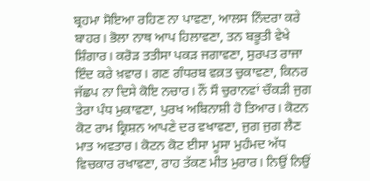ਬ੍ਰਹਮਾ ਸੋਇਆ ਰਹਿਣ ਨਾ ਪਾਵਣਾ, ਆਲਸ ਨਿੰਦਰਾ ਕਰੇ ਬਾਹਰ। ਭੋਲਾ ਨਾਥ ਆਪ ਹਿਲਾਵਣਾ, ਤਨ ਬਭੂਤੀ ਵੇਖੇ ਸ਼ਿੰਗਾਰ। ਕਰੋੜ ਤਤੀਸਾ ਪਕੜ ਜਗਾਵਣਾ, ਸੁਰਪਤ ਰਾਜਾ ਇੰਦ ਕਰੇ ਖ਼ਵਾਰ। ਗਣ ਗੰਧਰਬ ਵਕ਼ਤ ਚੁਕਾਵਣਾ, ਕਿਨਰ ਜੱਛਪ ਨਾ ਦਿਸੇ ਕੋਇ ਨਚਾਰ। ਨੌਂ ਸੌ ਚੁਰਾਨਵਾਂ ਚੌਕੜੀ ਜੁਗ ਤੇਰਾ ਪੰਧ ਮੁਕਾਵਣਾ, ਪੁਰਖ ਅਬਿਨਾਸ਼ੀ ਹੋ ਤਿਆਰ। ਕੋਟਨ ਕੋਟ ਰਾਮ ਕ੍ਰਿਸ਼ਨ ਆਪਣੇ ਦਰ ਵਖਾਵਣਾ, ਜੁਗ ਜੁਗ ਲੈਣ ਮਾਤ ਅਵਤਾਰ। ਕੋਟਨ ਕੋਟ ਈਸਾ ਮੂਸਾ ਮੁਹੰਮਦ ਅੱਧ ਵਿਚਕਾਰ ਰਖਾਵਣਾ, ਰਾਹ ਤੱਕਣ ਮੀਤ ਮੁਰਾਰ। ਨਿਉਂ ਨਿਉਂ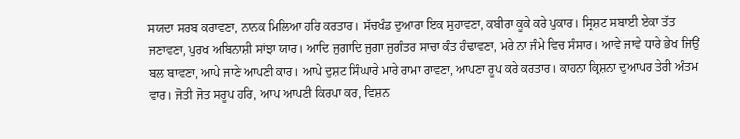ਸਯਦਾ ਸਰਬ ਕਰਾਵਣਾ, ਨਾਨਕ ਮਿਲਿਆ ਹਰਿ ਕਰਤਾਰ। ਸੱਚਖੰਡ ਦੁਆਰਾ ਇਕ ਸੁਹਾਵਣਾ, ਕਬੀਰਾ ਕੂਕੇ ਕਰੇ ਪੁਕਾਰ। ਸ੍ਰਿਸ਼ਟ ਸਬਾਈ ਏਕਾ ਤੱਤ ਜਣਾਵਣਾ, ਪੁਰਖ ਅਬਿਨਾਸ਼ੀ ਸਾਂਝਾ ਯਾਰ। ਆਦਿ ਜੁਗਾਦਿ ਜੁਗਾ ਜੁਗੰਤਰ ਸਾਚਾ ਕੰਤ ਹੰਢਾਵਣਾ, ਮਰੇ ਨਾ ਜੰਮੇ ਵਿਚ ਸੰਸਾਰ। ਆਵੇ ਜਾਵੇ ਧਾਰੇ ਭੇਖ ਜਿਉਂ ਬਲ ਬਾਵਣਾ, ਆਪੇ ਜਾਣੇ ਆਪਣੀ ਕਾਰ। ਆਪੇ ਦੁਸ਼ਟ ਸਿੰਘਾਰੇ ਮਾਰੇ ਰਾਮਾ ਰਾਵਣਾ, ਆਪਣਾ ਰੂਪ ਕਰੇ ਕਰਤਾਰ। ਕਾਹਨਾ ਕ੍ਰਿਸ਼ਨਾ ਦੁਆਪਰ ਤੇਰੀ ਅੰਤਮ ਵਾਰ। ਜੋਤੀ ਜੋਤ ਸਰੂਪ ਹਰਿ, ਆਪ ਆਪਣੀ ਕਿਰਪਾ ਕਰ, ਵਿਸ਼ਨ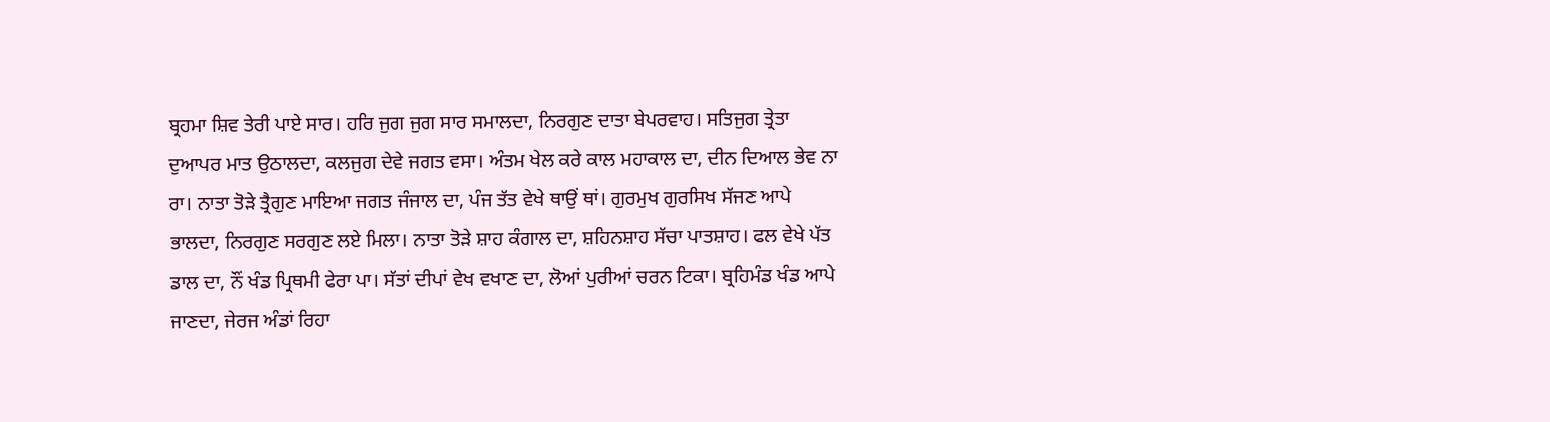ਬ੍ਰਹਮਾ ਸ਼ਿਵ ਤੇਰੀ ਪਾਏ ਸਾਰ। ਹਰਿ ਜੁਗ ਜੁਗ ਸਾਰ ਸਮਾਲਦਾ, ਨਿਰਗੁਣ ਦਾਤਾ ਬੇਪਰਵਾਹ। ਸਤਿਜੁਗ ਤ੍ਰੇਤਾ ਦੁਆਪਰ ਮਾਤ ਉਠਾਲਦਾ, ਕਲਜੁਗ ਦੇਵੇ ਜਗਤ ਵਸਾ। ਅੰਤਮ ਖੇਲ ਕਰੇ ਕਾਲ ਮਹਾਕਾਲ ਦਾ, ਦੀਨ ਦਿਆਲ ਭੇਵ ਨਾ ਰਾ। ਨਾਤਾ ਤੋੜੇ ਤ੍ਰੈਗੁਣ ਮਾਇਆ ਜਗਤ ਜੰਜਾਲ ਦਾ, ਪੰਜ ਤੱਤ ਵੇਖੇ ਥਾਉਂ ਥਾਂ। ਗੁਰਮੁਖ ਗੁਰਸਿਖ ਸੱਜਣ ਆਪੇ ਭਾਲਦਾ, ਨਿਰਗੁਣ ਸਰਗੁਣ ਲਏ ਮਿਲਾ। ਨਾਤਾ ਤੋੜੇ ਸ਼ਾਹ ਕੰਗਾਲ ਦਾ, ਸ਼ਹਿਨਸ਼ਾਹ ਸੱਚਾ ਪਾਤਸ਼ਾਹ। ਫਲ ਵੇਖੇ ਪੱਤ ਡਾਲ ਦਾ, ਨੌਂ ਖੰਡ ਪ੍ਰਿਥਮੀ ਫੇਰਾ ਪਾ। ਸੱਤਾਂ ਦੀਪਾਂ ਵੇਖ ਵਖਾਣ ਦਾ, ਲੋਆਂ ਪੁਰੀਆਂ ਚਰਨ ਟਿਕਾ। ਬ੍ਰਹਿਮੰਡ ਖੰਡ ਆਪੇ ਜਾਣਦਾ, ਜੇਰਜ ਅੰਡਾਂ ਰਿਹਾ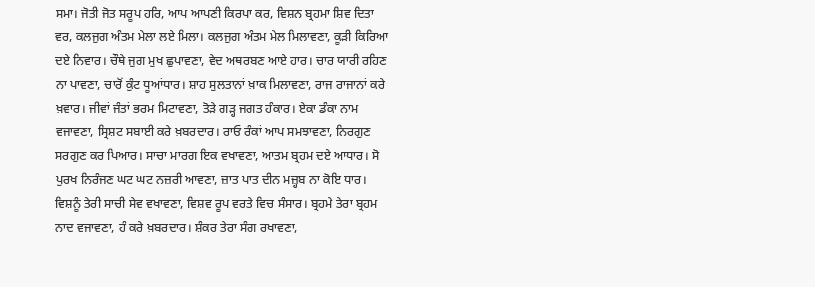ਸਮਾ। ਜੋਤੀ ਜੋਤ ਸਰੂਪ ਹਰਿ, ਆਪ ਆਪਣੀ ਕਿਰਪਾ ਕਰ, ਵਿਸ਼ਨ ਬ੍ਰਹਮਾ ਸ਼ਿਵ ਦਿਤਾ ਵਰ, ਕਲਜੁਗ ਅੰਤਮ ਮੇਲਾ ਲਏ ਮਿਲਾ। ਕਲਜੁਗ ਅੰਤਮ ਮੇਲ ਮਿਲਾਵਣਾ, ਕੂੜੀ ਕਿਰਿਆ ਦਏ ਨਿਵਾਰ। ਚੌਥੇ ਜੁਗ ਮੁਖ ਛੁਪਾਵਣਾ, ਵੇਦ ਅਥਰਬਣ ਆਏ ਹਾਰ। ਚਾਰ ਯਾਰੀ ਰਹਿਣ ਨਾ ਪਾਵਣਾ, ਚਾਰੋਂ ਕੁੰਟ ਧੂਆਂਧਾਰ। ਸ਼ਾਹ ਸੁਲਤਾਨਾਂ ਖ਼ਾਕ ਮਿਲਾਵਣਾ, ਰਾਜ ਰਾਜਾਨਾਂ ਕਰੇ ਖ਼ਵਾਰ। ਜੀਵਾਂ ਜੰਤਾਂ ਭਰਮ ਮਿਟਾਵਣਾ, ਤੋੜੇ ਗੜ੍ਹ ਜਗਤ ਹੰਕਾਰ। ਏਕਾ ਡੰਕਾ ਨਾਮ ਵਜਾਵਣਾ, ਸ੍ਰਿਸ਼ਟ ਸਬਾਈ ਕਰੇ ਖ਼ਬਰਦਾਰ। ਰਾਓ ਰੰਕਾਂ ਆਪ ਸਮਝਾਵਣਾ, ਨਿਰਗੁਣ ਸਰਗੁਣ ਕਰ ਪਿਆਰ। ਸਾਚਾ ਮਾਰਗ ਇਕ ਵਖਾਵਣਾ, ਆਤਮ ਬ੍ਰਹਮ ਦਏ ਆਧਾਰ। ਸੋ ਪੁਰਖ ਨਿਰੰਜਣ ਘਟ ਘਟ ਨਜ਼ਰੀ ਆਵਣਾ, ਜ਼ਾਤ ਪਾਤ ਦੀਨ ਮਜ਼੍ਹਬ ਨਾ ਕੋਇ ਧਾਰ। ਵਿਸ਼ਨੂੰ ਤੇਰੀ ਸਾਚੀ ਸੇਵ ਵਖਾਵਣਾ, ਵਿਸ਼ਵ ਰੂਪ ਵਰਤੇ ਵਿਚ ਸੰਸਾਰ। ਬ੍ਰਹਮੇ ਤੇਰਾ ਬ੍ਰਹਮ ਨਾਦ ਵਜਾਵਣਾ, ਹੰ ਕਰੇ ਖ਼ਬਰਦਾਰ। ਸ਼ੰਕਰ ਤੇਰਾ ਸੰਗ ਰਖਾਵਣਾ,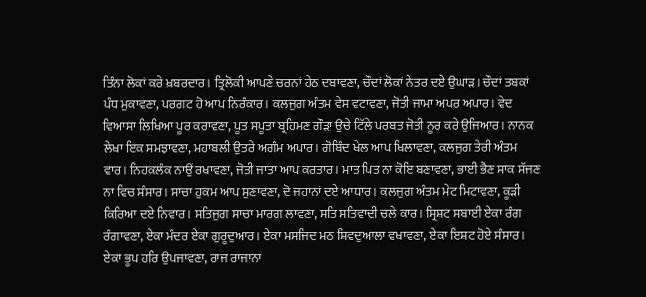ਤਿੰਨਾ ਲੋਕਾਂ ਕਰੇ ਖ਼ਬਰਦਾਰ। ਤ੍ਰਿਲੋਕੀ ਆਪਣੇ ਚਰਨਾਂ ਹੇਠ ਦਬਾਵਣਾ, ਚੌਦਾਂ ਲੋਕਾਂ ਨੇਤਰ ਦਏ ਉਘਾੜ। ਚੌਦਾਂ ਤਬਕਾਂ ਪੰਧ ਮੁਕਾਵਣਾ, ਪਰਗਟ ਹੋ ਆਪ ਨਿਰੰਕਾਰ। ਕਲਜੁਗ ਅੰਤਮ ਵੇਸ ਵਟਾਵਣਾ, ਜੋਤੀ ਜਾਮਾ ਅਪਰ ਅਪਾਰ। ਵੇਦ ਵਿਆਸਾ ਲਿਖਿਆ ਪੂਰ ਕਰਾਵਣਾ, ਪੂਤ ਸਪੂਤਾ ਬ੍ਰਹਿਮਣ ਗੌੜਾ ਉਚੇ ਟਿੱਲੇ ਪਰਬਤ ਜੋਤੀ ਨੂਰ ਕਰੇ ਉਜਿਆਰ। ਨਾਨਕ ਲੇਖਾ ਇਕ ਸਮਝਾਵਣਾ, ਮਹਾਬਲੀ ਉਤਰੇ ਅਗੰਮ ਅਪਾਰ। ਗੋਬਿੰਦ ਖੇਲ ਆਪ ਖਿਲਾਵਣਾ, ਕਲਜੁਗ ਤੇਰੀ ਅੰਤਮ ਵਾਰ। ਨਿਹਕਲੰਕ ਨਾਉਂ ਰਖਾਵਣਾ, ਜੋਤੀ ਜਾਤਾ ਆਪ ਕਰਤਾਰ। ਮਾਤ ਪਿਤ ਨਾ ਕੋਇ ਬਣਾਵਣਾ, ਭਾਈ ਭੈਣ ਸਾਕ ਸੱਜਣ ਨਾ ਵਿਚ ਸੰਸਾਰ। ਸਾਚਾ ਹੁਕਮ ਆਪ ਸੁਣਾਵਣਾ, ਦੋ ਜਹਾਨਾਂ ਦਏ ਆਧਾਰ। ਕਲਜੁਗ ਅੰਤਮ ਮੇਟ ਮਿਟਾਵਣਾ, ਕੂੜੀ ਕਿਰਿਆ ਦਏ ਨਿਵਾਰ। ਸਤਿਜੁਗ ਸਾਚਾ ਮਾਰਗ ਲਾਵਣਾ, ਸਤਿ ਸਤਿਵਾਦੀ ਚਲੇ ਕਾਰ। ਸ੍ਰਿਸ਼ਟ ਸਬਾਈ ਏਕਾ ਰੰਗ ਰੰਗਾਵਣਾ, ਏਕਾ ਮੰਦਰ ਏਕਾ ਗੁਰੂਦੁਆਰ। ਏਕਾ ਮਸਜਿਦ ਮਠ ਸ਼ਿਵਦੁਆਲਾ ਵਖਾਵਣਾ, ਏਕਾ ਇਸ਼ਟ ਹੋਏ ਸੰਸਾਰ। ਏਕਾ ਭੂਪ ਹਰਿ ਉਪਜਾਵਣਾ, ਰਾਜ ਰਾਜਾਨਾ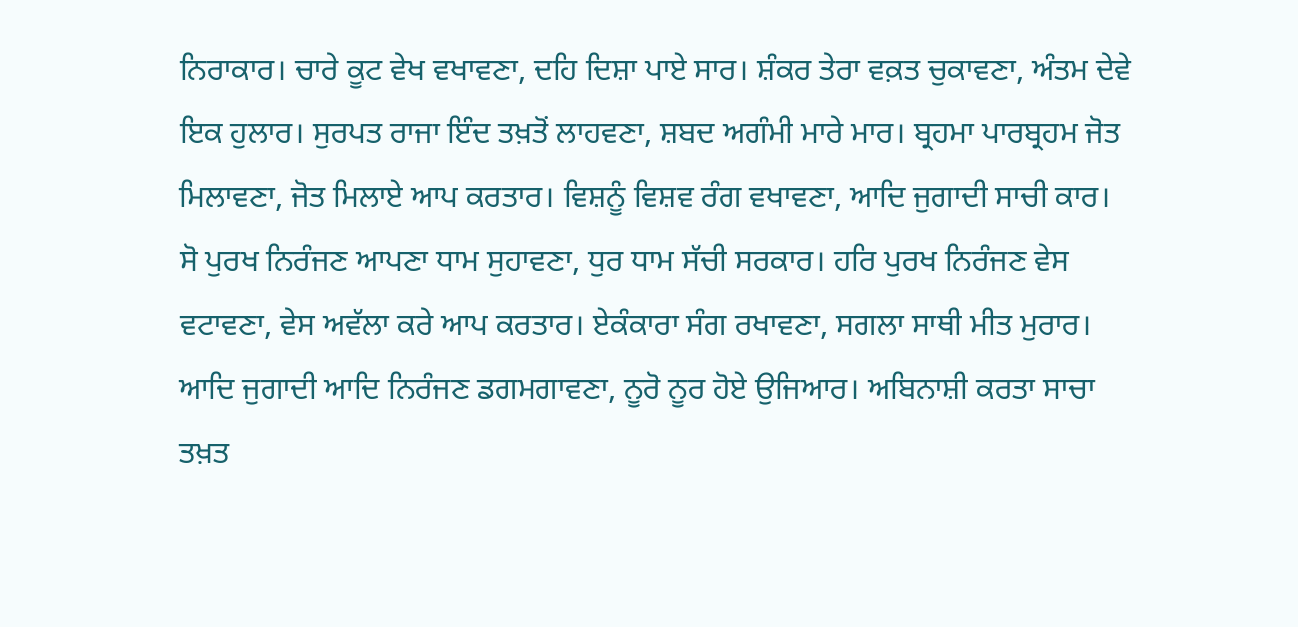ਨਿਰਾਕਾਰ। ਚਾਰੇ ਕੂਟ ਵੇਖ ਵਖਾਵਣਾ, ਦਹਿ ਦਿਸ਼ਾ ਪਾਏ ਸਾਰ। ਸ਼ੰਕਰ ਤੇਰਾ ਵਕ਼ਤ ਚੁਕਾਵਣਾ, ਅੰਤਮ ਦੇਵੇ ਇਕ ਹੁਲਾਰ। ਸੁਰਪਤ ਰਾਜਾ ਇੰਦ ਤਖ਼ਤੋਂ ਲਾਹਵਣਾ, ਸ਼ਬਦ ਅਗੰਮੀ ਮਾਰੇ ਮਾਰ। ਬ੍ਰਹਮਾ ਪਾਰਬ੍ਰਹਮ ਜੋਤ ਮਿਲਾਵਣਾ, ਜੋਤ ਮਿਲਾਏ ਆਪ ਕਰਤਾਰ। ਵਿਸ਼ਨੂੰ ਵਿਸ਼ਵ ਰੰਗ ਵਖਾਵਣਾ, ਆਦਿ ਜੁਗਾਦੀ ਸਾਚੀ ਕਾਰ। ਸੋ ਪੁਰਖ ਨਿਰੰਜਣ ਆਪਣਾ ਧਾਮ ਸੁਹਾਵਣਾ, ਧੁਰ ਧਾਮ ਸੱਚੀ ਸਰਕਾਰ। ਹਰਿ ਪੁਰਖ ਨਿਰੰਜਣ ਵੇਸ ਵਟਾਵਣਾ, ਵੇਸ ਅਵੱਲਾ ਕਰੇ ਆਪ ਕਰਤਾਰ। ਏਕੰਕਾਰਾ ਸੰਗ ਰਖਾਵਣਾ, ਸਗਲਾ ਸਾਥੀ ਮੀਤ ਮੁਰਾਰ। ਆਦਿ ਜੁਗਾਦੀ ਆਦਿ ਨਿਰੰਜਣ ਡਗਮਗਾਵਣਾ, ਨੂਰੋ ਨੂਰ ਹੋਏ ਉਜਿਆਰ। ਅਬਿਨਾਸ਼ੀ ਕਰਤਾ ਸਾਚਾ ਤਖ਼ਤ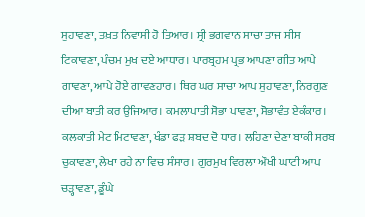ਸੁਹਾਵਣਾ, ਤਖ਼ਤ ਨਿਵਾਸੀ ਹੋ ਤਿਆਰ। ਸ੍ਰੀ ਭਗਵਾਨ ਸਾਚਾ ਤਾਜ ਸੀਸ ਟਿਕਾਵਣਾ, ਪੰਚਮ ਮੁਖ ਦਏ ਆਧਾਰ। ਪਾਰਬ੍ਰਹਮ ਪ੍ਰਭ ਆਪਣਾ ਗੀਤ ਆਪੇ ਗਾਵਣਾ, ਆਪੇ ਹੋਏ ਗਾਵਣਹਾਰ। ਥਿਰ ਘਰ ਸਾਚਾ ਆਪ ਸੁਹਾਵਣਾ, ਨਿਰਗੁਣ ਦੀਆ ਬਾਤੀ ਕਰ ਉਜਿਆਰ। ਕਮਲਾਪਾਤੀ ਸੋਭਾ ਪਾਵਣਾ, ਸੋਭਾਵੰਤ ਏਕੰਕਾਰ। ਕਲਕਾਤੀ ਮੇਟ ਮਿਟਾਵਣਾ, ਖੰਡਾ ਫੜ ਸ਼ਬਦ ਦੋ ਧਾਰ। ਲਹਿਣਾ ਦੇਣਾ ਬਾਕੀ ਸਰਬ ਚੁਕਾਵਣਾ, ਲੇਖਾ ਰਹੇ ਨਾ ਵਿਚ ਸੰਸਾਰ। ਗੁਰਮੁਖ ਵਿਰਲਾ ਔਖੀ ਘਾਟੀ ਆਪ ਚੜ੍ਹਾਵਣਾ, ਡੂੰਘੇ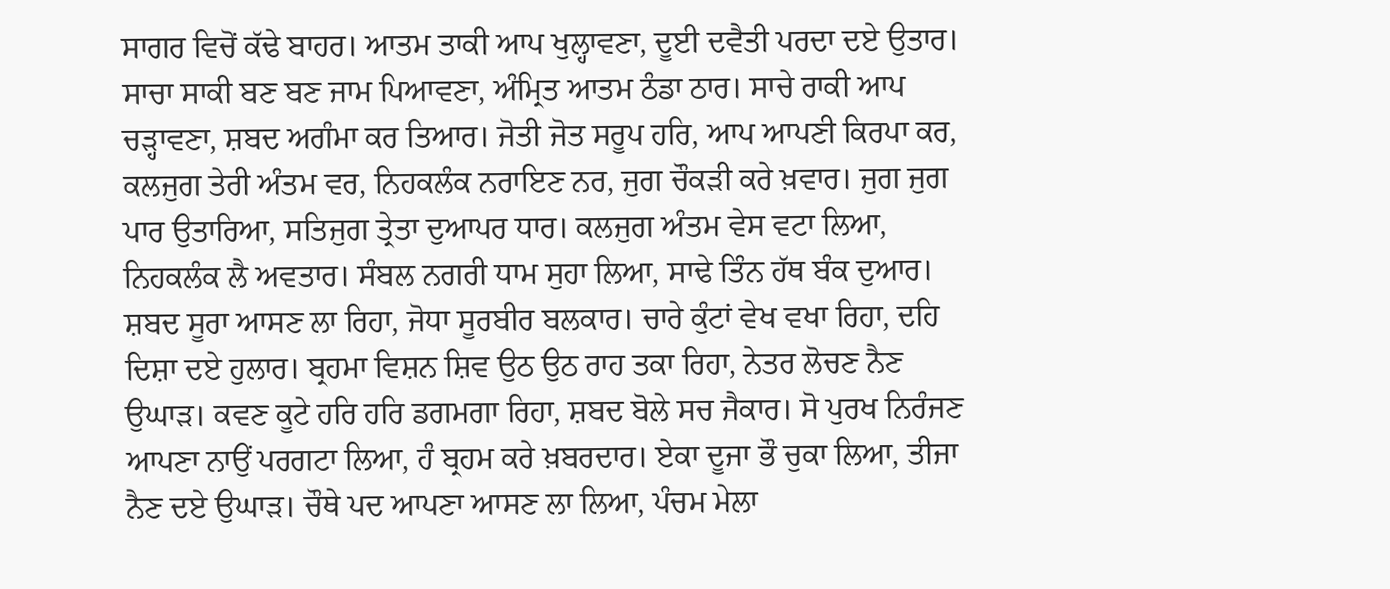ਸਾਗਰ ਵਿਚੋਂ ਕੱਢੇ ਬਾਹਰ। ਆਤਮ ਤਾਕੀ ਆਪ ਖੁਲ੍ਹਾਵਣਾ, ਦੂਈ ਦਵੈਤੀ ਪਰਦਾ ਦਏ ਉਤਾਰ। ਸਾਚਾ ਸਾਕੀ ਬਣ ਬਣ ਜਾਮ ਪਿਆਵਣਾ, ਅੰਮ੍ਰਿਤ ਆਤਮ ਠੰਡਾ ਠਾਰ। ਸਾਚੇ ਰਾਕੀ ਆਪ ਚੜ੍ਹਾਵਣਾ, ਸ਼ਬਦ ਅਗੰਮਾ ਕਰ ਤਿਆਰ। ਜੋਤੀ ਜੋਤ ਸਰੂਪ ਹਰਿ, ਆਪ ਆਪਣੀ ਕਿਰਪਾ ਕਰ, ਕਲਜੁਗ ਤੇਰੀ ਅੰਤਮ ਵਰ, ਨਿਹਕਲੰਕ ਨਰਾਇਣ ਨਰ, ਜੁਗ ਚੌਕੜੀ ਕਰੇ ਖ਼ਵਾਰ। ਜੁਗ ਜੁਗ ਪਾਰ ਉਤਾਰਿਆ, ਸਤਿਜੁਗ ਤ੍ਰੇਤਾ ਦੁਆਪਰ ਧਾਰ। ਕਲਜੁਗ ਅੰਤਮ ਵੇਸ ਵਟਾ ਲਿਆ, ਨਿਹਕਲੰਕ ਲੈ ਅਵਤਾਰ। ਸੰਬਲ ਨਗਰੀ ਧਾਮ ਸੁਹਾ ਲਿਆ, ਸਾਢੇ ਤਿੰਨ ਹੱਥ ਬੰਕ ਦੁਆਰ। ਸ਼ਬਦ ਸੂਰਾ ਆਸਣ ਲਾ ਰਿਹਾ, ਜੋਧਾ ਸੂਰਬੀਰ ਬਲਕਾਰ। ਚਾਰੇ ਕੁੰਟਾਂ ਵੇਖ ਵਖਾ ਰਿਹਾ, ਦਹਿ ਦਿਸ਼ਾ ਦਏ ਹੁਲਾਰ। ਬ੍ਰਹਮਾ ਵਿਸ਼ਨ ਸ਼ਿਵ ਉਠ ਉਠ ਰਾਹ ਤਕਾ ਰਿਹਾ, ਨੇਤਰ ਲੋਚਣ ਨੈਣ ਉਘਾੜ। ਕਵਣ ਕੂਟੇ ਹਰਿ ਹਰਿ ਡਗਮਗਾ ਰਿਹਾ, ਸ਼ਬਦ ਬੋਲੇ ਸਚ ਜੈਕਾਰ। ਸੋ ਪੁਰਖ ਨਿਰੰਜਣ ਆਪਣਾ ਨਾਉਂ ਪਰਗਟਾ ਲਿਆ, ਹੰ ਬ੍ਰਹਮ ਕਰੇ ਖ਼ਬਰਦਾਰ। ਏਕਾ ਦੂਜਾ ਭੌ ਚੁਕਾ ਲਿਆ, ਤੀਜਾ ਨੈਣ ਦਏ ਉਘਾੜ। ਚੌਥੇ ਪਦ ਆਪਣਾ ਆਸਣ ਲਾ ਲਿਆ, ਪੰਚਮ ਮੇਲਾ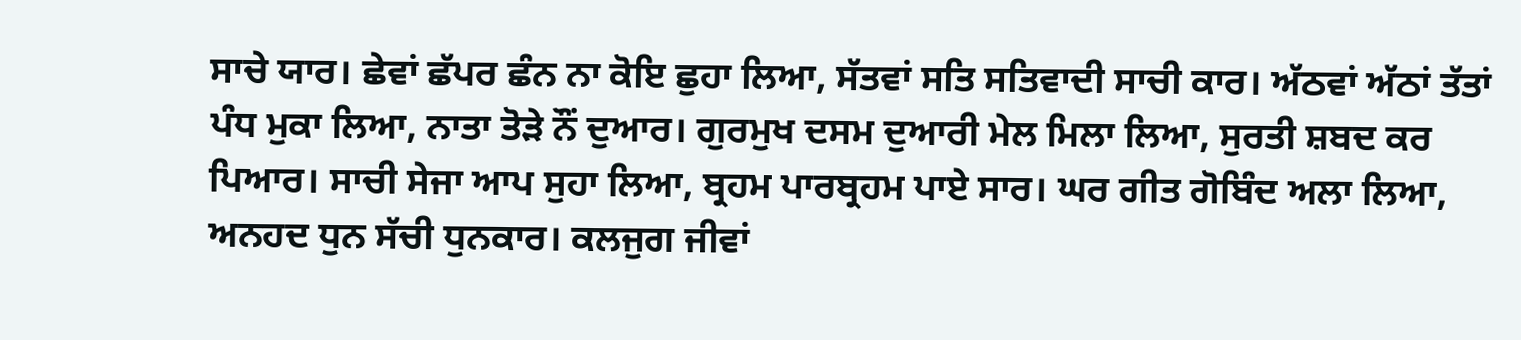ਸਾਚੇ ਯਾਰ। ਛੇਵਾਂ ਛੱਪਰ ਛੰਨ ਨਾ ਕੋਇ ਛੁਹਾ ਲਿਆ, ਸੱਤਵਾਂ ਸਤਿ ਸਤਿਵਾਦੀ ਸਾਚੀ ਕਾਰ। ਅੱਠਵਾਂ ਅੱਠਾਂ ਤੱਤਾਂ ਪੰਧ ਮੁਕਾ ਲਿਆ, ਨਾਤਾ ਤੋੜੇ ਨੌਂ ਦੁਆਰ। ਗੁਰਮੁਖ ਦਸਮ ਦੁਆਰੀ ਮੇਲ ਮਿਲਾ ਲਿਆ, ਸੁਰਤੀ ਸ਼ਬਦ ਕਰ ਪਿਆਰ। ਸਾਚੀ ਸੇਜਾ ਆਪ ਸੁਹਾ ਲਿਆ, ਬ੍ਰਹਮ ਪਾਰਬ੍ਰਹਮ ਪਾਏ ਸਾਰ। ਘਰ ਗੀਤ ਗੋਬਿੰਦ ਅਲਾ ਲਿਆ, ਅਨਹਦ ਧੁਨ ਸੱਚੀ ਧੁਨਕਾਰ। ਕਲਜੁਗ ਜੀਵਾਂ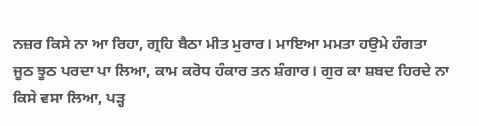ਨਜ਼ਰ ਕਿਸੇ ਨਾ ਆ ਰਿਹਾ, ਗ੍ਰਹਿ ਬੈਠਾ ਮੀਤ ਮੁਰਾਰ। ਮਾਇਆ ਮਮਤਾ ਹਉਮੇ ਹੰਗਤਾ ਜੂਠ ਝੂਠ ਪਰਦਾ ਪਾ ਲਿਆ, ਕਾਮ ਕਰੋਧ ਹੰਕਾਰ ਤਨ ਸ਼ੰਗਾਰ। ਗੁਰ ਕਾ ਸ਼ਬਦ ਹਿਰਦੇ ਨਾ ਕਿਸੇ ਵਸਾ ਲਿਆ, ਪੜ੍ਹ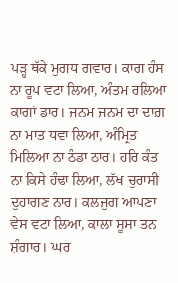ਪੜ੍ਹ ਥੱਕੇ ਮੁਗਧ ਗਵਾਰ। ਕਾਗ ਹੰਸ ਨਾ ਰੂਪ ਵਟਾ ਲਿਆ, ਅੰਤਮ ਰਲਿਆ ਕਾਗਾਂ ਡਾਰ। ਜਨਮ ਜਨਮ ਦਾ ਦਾਗ਼ ਨਾ ਮਾਤ ਧਵਾ ਲਿਆ, ਅੰਮ੍ਰਿਤ ਮਿਲਿਆ ਨਾ ਠੰਡਾ ਠਾਰ। ਹਰਿ ਕੰਤ ਨਾ ਕਿਸੇ ਹੰਢਾ ਲਿਆ, ਲੱਖ ਚੁਰਾਸੀ ਦੁਹਾਗਣ ਨਾਰ। ਕਲਜੁਗ ਆਪਣਾ ਵੇਸ ਵਟਾ ਲਿਆ, ਕਾਲਾ ਸੂਸਾ ਤਨ ਸ਼ੰਗਾਰ। ਘਰ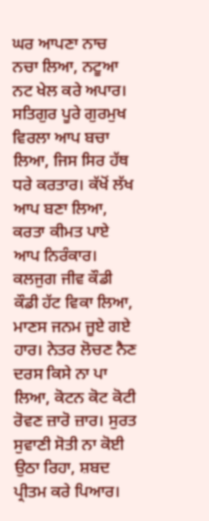ਘਰ ਆਪਣਾ ਨਾਚ ਨਚਾ ਲਿਆ, ਨਟੂਆ ਨਟ ਖੇਲ ਕਰੇ ਅਪਾਰ। ਸਤਿਗੁਰ ਪੂਰੇ ਗੁਰਮੁਖ ਵਿਰਲਾ ਆਪ ਬਚਾ ਲਿਆ, ਜਿਸ ਸਿਰ ਹੱਥ ਧਰੇ ਕਰਤਾਰ। ਕੱਖੋਂ ਲੱਖ ਆਪ ਬਣਾ ਲਿਆ, ਕਰਤਾ ਕੀਮਤ ਪਾਏ ਆਪ ਨਿਰੰਕਾਰ। ਕਲਜੁਗ ਜੀਵ ਕੌਡੀ ਕੌਡੀ ਹੱਟ ਵਿਕਾ ਲਿਆ, ਮਾਣਸ ਜਨਮ ਜੂਏ ਗਏ ਹਾਰ। ਨੇਤਰ ਲੋਚਣ ਨੈਣ ਦਰਸ ਕਿਸੇ ਨਾ ਪਾ ਲਿਆ, ਕੋਟਨ ਕੋਟ ਕੋਟੀ ਰੋਵਣ ਜ਼ਾਰੋ ਜ਼ਾਰ। ਸੁਰਤ ਸੁਵਾਣੀ ਸੋਤੀ ਨਾ ਕੋਈ ਉਠਾ ਰਿਹਾ, ਸ਼ਬਦ ਪ੍ਰੀਤਮ ਕਰੇ ਪਿਆਰ।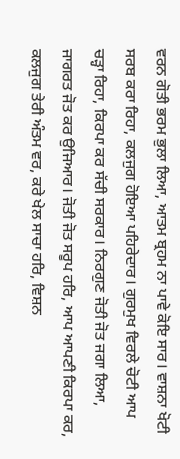ਵਰਨ ਗੋਤੀ ਭਰਮ ਭੁਲਾ ਲਿਆ, ਆਤਮ ਬ੍ਰਹਮ ਨਾ ਪਾਵੇ ਕੋਇ ਸਾਰ। ਵਾਸ਼ਨਾ ਖੋਟੀ ਸਰਬ ਕਰਾ ਰਿਹਾ, ਕਲਜੁਗ ਹੋਇਆ ਪਹਿਰੇਦਾਰ। ਗੁਰਮੁਖ ਵਿਰਲੇ ਚੋਟੀ ਆਪ ਚੜ੍ਹਾ ਰਿਹਾ, ਕਿਰਪਾ ਕਰ ਸੱਚੀ ਸਰਕਾਰ। ਨਿਰਗੁਣ ਜੋਤੀ ਜੋਤ ਜਗਾ ਲਿਆ, ਜਾਗਰਤ ਜੋਤ ਕਰ ਉਜਿਆਰ। ਜੋਤੀ ਜੋਤ ਸਰੂਪ ਹਰਿ, ਆਪ ਆਪਣੀ ਕਿਰਪਾ ਕਰ, ਕਲਜੁਗ ਤੇਰੀ ਅੰਤਮ ਵਰ, ਕਰੇ ਖੇਲ ਸਾਚਾ ਹਰਿ, ਵਿਸ਼ਨ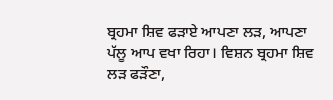ਬ੍ਰਹਮਾ ਸ਼ਿਵ ਫੜਾਏ ਆਪਣਾ ਲੜ, ਆਪਣਾ ਪੱਲੂ ਆਪ ਵਖਾ ਰਿਹਾ। ਵਿਸ਼ਨ ਬ੍ਰਹਮਾ ਸ਼ਿਵ ਲੜ ਫੜੌਣਾ,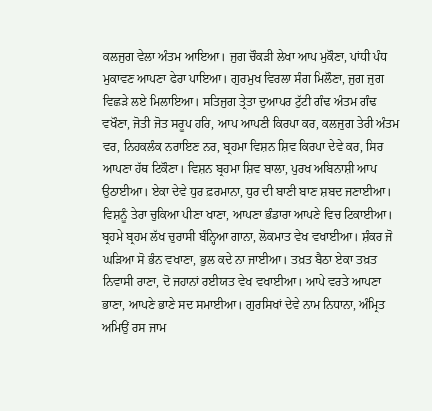ਕਲਜੁਗ ਵੇਲਾ ਅੰਤਮ ਆਇਆ। ਜੁਗ ਚੌਕੜੀ ਲੇਖਾ ਆਪ ਮੁਕੌਣਾ, ਪਾਂਧੀ ਪੰਧ ਮੁਕਾਵਣ ਆਪਣਾ ਫੇਰਾ ਪਾਇਆ। ਗੁਰਮੁਖ ਵਿਰਲਾ ਸੰਗ ਮਿਲੌਣਾ, ਜੁਗ ਜੁਗ ਵਿਛੜੇ ਲਏ ਮਿਲਾਇਆ। ਸਤਿਜੁਗ ਤ੍ਰੇਤਾ ਦੁਆਪਰ ਟੁੱਟੀ ਗੰਢ ਅੰਤਮ ਗੰਢ ਵਖੌਣਾ, ਜੋਤੀ ਜੋਤ ਸਰੂਪ ਹਰਿ, ਆਪ ਆਪਣੀ ਕਿਰਪਾ ਕਰ, ਕਲਜੁਗ ਤੇਰੀ ਅੰਤਮ ਵਰ, ਨਿਹਕਲੰਕ ਨਰਾਇਣ ਨਰ, ਬ੍ਰਹਮਾ ਵਿਸ਼ਨ ਸ਼ਿਵ ਕਿਰਪਾ ਦੇਵੇ ਕਰ, ਸਿਰ ਆਪਣਾ ਹੱਥ ਟਿਕੌਣਾ। ਵਿਸ਼ਨ ਬ੍ਰਹਮਾ ਸ਼ਿਵ ਬਾਲਾ, ਪੁਰਖ ਅਬਿਨਾਸ਼ੀ ਆਪ ਉਠਾਈਆ। ਏਕਾ ਦੇਵੇ ਧੁਰ ਫ਼ਰਮਾਨਾ, ਧੁਰ ਦੀ ਬਾਣੀ ਬਾਣ ਸ਼ਬਦ ਜਣਾਈਆ। ਵਿਸ਼ਨੂੰ ਤੇਰਾ ਚੁਕਿਆ ਪੀਣਾ ਖਾਣਾ, ਆਪਣਾ ਭੰਡਾਰਾ ਆਪਣੇ ਵਿਚ ਟਿਕਾਈਆ। ਬ੍ਰਹਮੇ ਬ੍ਰਹਮ ਲੱਖ ਚੁਰਾਸੀ ਬੰਨ੍ਹਿਆ ਗਾਨਾ, ਲੋਕਮਾਤ ਵੇਖ ਵਖਾਈਆ। ਸ਼ੰਕਰ ਜੋ ਘੜਿਆ ਸੋ ਭੰਨ ਵਖਾਣਾ, ਭੁਲ ਕਦੇ ਨਾ ਜਾਈਆ। ਤਖ਼ਤ ਬੈਠਾ ਏਕਾ ਤਖ਼ਤ ਨਿਵਾਸੀ ਰਾਣਾ, ਦੋ ਜਹਾਨਾਂ ਰਈਯਤ ਵੇਖ ਵਖਾਈਆ। ਆਪੇ ਵਰਤੇ ਆਪਣਾ ਭਾਣਾ, ਆਪਣੇ ਭਾਣੇ ਸਦ ਸਮਾਈਆ। ਗੁਰਸਿਖਾਂ ਦੇਵੇ ਨਾਮ ਨਿਧਾਨਾ, ਅੰਮ੍ਰਿਤ ਅਮਿਉਂ ਰਸ ਜਾਮ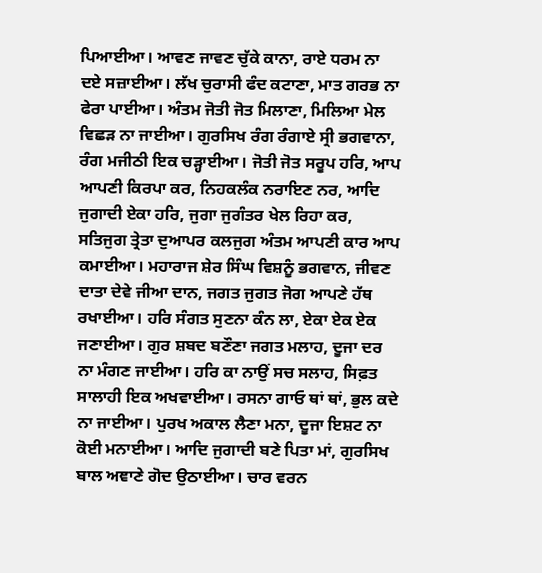ਪਿਆਈਆ। ਆਵਣ ਜਾਵਣ ਚੁੱਕੇ ਕਾਨਾ, ਰਾਏ ਧਰਮ ਨਾ ਦਏ ਸਜ਼ਾਈਆ। ਲੱਖ ਚੁਰਾਸੀ ਫੰਦ ਕਟਾਣਾ, ਮਾਤ ਗਰਭ ਨਾ ਫੇਰਾ ਪਾਈਆ। ਅੰਤਮ ਜੋਤੀ ਜੋਤ ਮਿਲਾਣਾ, ਮਿਲਿਆ ਮੇਲ ਵਿਛੜ ਨਾ ਜਾਈਆ। ਗੁਰਸਿਖ ਰੰਗ ਰੰਗਾਏ ਸ੍ਰੀ ਭਗਵਾਨਾ, ਰੰਗ ਮਜੀਠੀ ਇਕ ਚੜ੍ਹਾਈਆ। ਜੋਤੀ ਜੋਤ ਸਰੂਪ ਹਰਿ, ਆਪ ਆਪਣੀ ਕਿਰਪਾ ਕਰ, ਨਿਹਕਲੰਕ ਨਰਾਇਣ ਨਰ, ਆਦਿ ਜੁਗਾਦੀ ਏਕਾ ਹਰਿ, ਜੁਗਾ ਜੁਗੰਤਰ ਖੇਲ ਰਿਹਾ ਕਰ, ਸਤਿਜੁਗ ਤ੍ਰੇਤਾ ਦੁਆਪਰ ਕਲਜੁਗ ਅੰਤਮ ਆਪਣੀ ਕਾਰ ਆਪ ਕਮਾਈਆ। ਮਹਾਰਾਜ ਸ਼ੇਰ ਸਿੰਘ ਵਿਸ਼ਨੂੰ ਭਗਵਾਨ, ਜੀਵਣ ਦਾਤਾ ਦੇਵੇ ਜੀਆ ਦਾਨ, ਜਗਤ ਜੁਗਤ ਜੋਗ ਆਪਣੇ ਹੱਥ ਰਖਾਈਆ। ਹਰਿ ਸੰਗਤ ਸੁਣਨਾ ਕੰਨ ਲਾ, ਏਕਾ ਏਕ ਏਕ ਜਣਾਈਆ। ਗੁਰ ਸ਼ਬਦ ਬਣੌਣਾ ਜਗਤ ਮਲਾਹ, ਦੂਜਾ ਦਰ ਨਾ ਮੰਗਣ ਜਾਈਆ। ਹਰਿ ਕਾ ਨਾਉਂ ਸਚ ਸਲਾਹ, ਸਿਫ਼ਤ ਸਾਲਾਹੀ ਇਕ ਅਖਵਾਈਆ। ਰਸਨਾ ਗਾਓ ਥਾਂ ਥਾਂ, ਭੁਲ ਕਦੇ ਨਾ ਜਾਈਆ। ਪੁਰਖ ਅਕਾਲ ਲੈਣਾ ਮਨਾ, ਦੂਜਾ ਇਸ਼ਟ ਨਾ ਕੋਈ ਮਨਾਈਆ। ਆਦਿ ਜੁਗਾਦੀ ਬਣੇ ਪਿਤਾ ਮਾਂ, ਗੁਰਸਿਖ ਬਾਲ ਅਞਾਣੇ ਗੋਦ ਉਠਾਈਆ। ਚਾਰ ਵਰਨ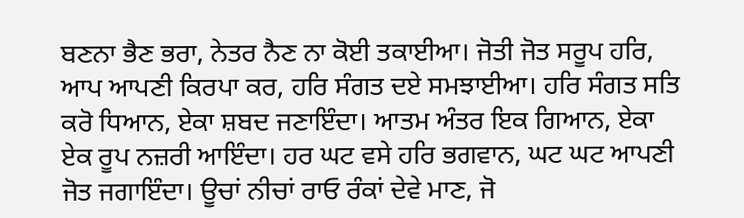ਬਣਨਾ ਭੈਣ ਭਰਾ, ਨੇਤਰ ਨੈਣ ਨਾ ਕੋਈ ਤਕਾਈਆ। ਜੋਤੀ ਜੋਤ ਸਰੂਪ ਹਰਿ, ਆਪ ਆਪਣੀ ਕਿਰਪਾ ਕਰ, ਹਰਿ ਸੰਗਤ ਦਏ ਸਮਝਾਈਆ। ਹਰਿ ਸੰਗਤ ਸਤਿ ਕਰੋ ਧਿਆਨ, ਏਕਾ ਸ਼ਬਦ ਜਣਾਇੰਦਾ। ਆਤਮ ਅੰਤਰ ਇਕ ਗਿਆਨ, ਏਕਾ ਏਕ ਰੂਪ ਨਜ਼ਰੀ ਆਇੰਦਾ। ਹਰ ਘਟ ਵਸੇ ਹਰਿ ਭਗਵਾਨ, ਘਟ ਘਟ ਆਪਣੀ ਜੋਤ ਜਗਾਇੰਦਾ। ਊਚਾਂ ਨੀਚਾਂ ਰਾਓ ਰੰਕਾਂ ਦੇਵੇ ਮਾਣ, ਜੋ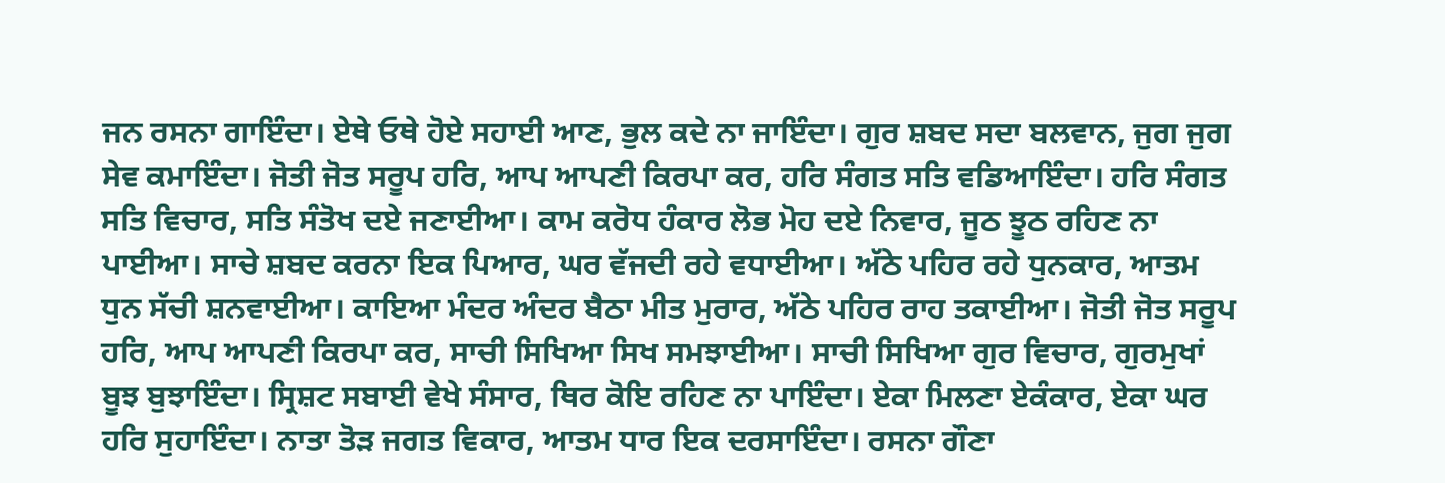ਜਨ ਰਸਨਾ ਗਾਇੰਦਾ। ਏਥੇ ਓਥੇ ਹੋਏ ਸਹਾਈ ਆਣ, ਭੁਲ ਕਦੇ ਨਾ ਜਾਇੰਦਾ। ਗੁਰ ਸ਼ਬਦ ਸਦਾ ਬਲਵਾਨ, ਜੁਗ ਜੁਗ ਸੇਵ ਕਮਾਇੰਦਾ। ਜੋਤੀ ਜੋਤ ਸਰੂਪ ਹਰਿ, ਆਪ ਆਪਣੀ ਕਿਰਪਾ ਕਰ, ਹਰਿ ਸੰਗਤ ਸਤਿ ਵਡਿਆਇੰਦਾ। ਹਰਿ ਸੰਗਤ ਸਤਿ ਵਿਚਾਰ, ਸਤਿ ਸੰਤੋਖ ਦਏ ਜਣਾਈਆ। ਕਾਮ ਕਰੋਧ ਹੰਕਾਰ ਲੋਭ ਮੋਹ ਦਏ ਨਿਵਾਰ, ਜੂਠ ਝੂਠ ਰਹਿਣ ਨਾ ਪਾਈਆ। ਸਾਚੇ ਸ਼ਬਦ ਕਰਨਾ ਇਕ ਪਿਆਰ, ਘਰ ਵੱਜਦੀ ਰਹੇ ਵਧਾਈਆ। ਅੱਠੇ ਪਹਿਰ ਰਹੇ ਧੁਨਕਾਰ, ਆਤਮ ਧੁਨ ਸੱਚੀ ਸ਼ਨਵਾਈਆ। ਕਾਇਆ ਮੰਦਰ ਅੰਦਰ ਬੈਠਾ ਮੀਤ ਮੁਰਾਰ, ਅੱਠੇ ਪਹਿਰ ਰਾਹ ਤਕਾਈਆ। ਜੋਤੀ ਜੋਤ ਸਰੂਪ ਹਰਿ, ਆਪ ਆਪਣੀ ਕਿਰਪਾ ਕਰ, ਸਾਚੀ ਸਿਖਿਆ ਸਿਖ ਸਮਝਾਈਆ। ਸਾਚੀ ਸਿਖਿਆ ਗੁਰ ਵਿਚਾਰ, ਗੁਰਮੁਖਾਂ ਬੂਝ ਬੁਝਾਇੰਦਾ। ਸ੍ਰਿਸ਼ਟ ਸਬਾਈ ਵੇਖੇ ਸੰਸਾਰ, ਥਿਰ ਕੋਇ ਰਹਿਣ ਨਾ ਪਾਇੰਦਾ। ਏਕਾ ਮਿਲਣਾ ਏਕੰਕਾਰ, ਏਕਾ ਘਰ ਹਰਿ ਸੁਹਾਇੰਦਾ। ਨਾਤਾ ਤੋੜ ਜਗਤ ਵਿਕਾਰ, ਆਤਮ ਧਾਰ ਇਕ ਦਰਸਾਇੰਦਾ। ਰਸਨਾ ਗੌਣਾ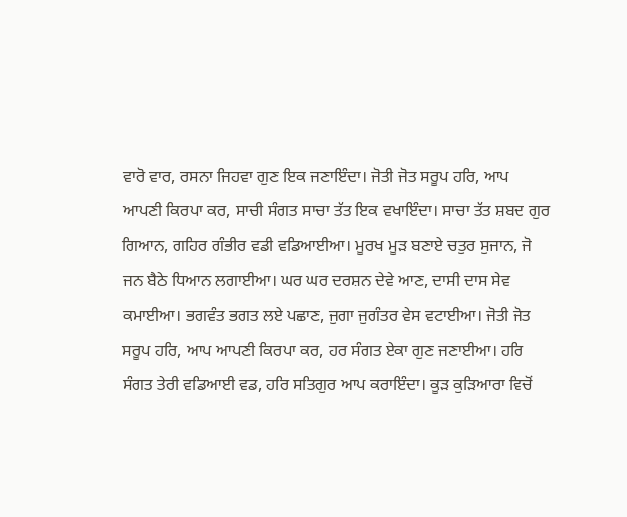ਵਾਰੋ ਵਾਰ, ਰਸਨਾ ਜਿਹਵਾ ਗੁਣ ਇਕ ਜਣਾਇੰਦਾ। ਜੋਤੀ ਜੋਤ ਸਰੂਪ ਹਰਿ, ਆਪ ਆਪਣੀ ਕਿਰਪਾ ਕਰ, ਸਾਚੀ ਸੰਗਤ ਸਾਚਾ ਤੱਤ ਇਕ ਵਖਾਇੰਦਾ। ਸਾਚਾ ਤੱਤ ਸ਼ਬਦ ਗੁਰ ਗਿਆਨ, ਗਹਿਰ ਗੰਭੀਰ ਵਡੀ ਵਡਿਆਈਆ। ਮੂਰਖ ਮੂੜ ਬਣਾਏ ਚਤੁਰ ਸੁਜਾਨ, ਜੋ ਜਨ ਬੈਠੇ ਧਿਆਨ ਲਗਾਈਆ। ਘਰ ਘਰ ਦਰਸ਼ਨ ਦੇਵੇ ਆਣ, ਦਾਸੀ ਦਾਸ ਸੇਵ ਕਮਾਈਆ। ਭਗਵੰਤ ਭਗਤ ਲਏ ਪਛਾਣ, ਜੁਗਾ ਜੁਗੰਤਰ ਵੇਸ ਵਟਾਈਆ। ਜੋਤੀ ਜੋਤ ਸਰੂਪ ਹਰਿ, ਆਪ ਆਪਣੀ ਕਿਰਪਾ ਕਰ, ਹਰ ਸੰਗਤ ਏਕਾ ਗੁਣ ਜਣਾਈਆ। ਹਰਿ ਸੰਗਤ ਤੇਰੀ ਵਡਿਆਈ ਵਡ, ਹਰਿ ਸਤਿਗੁਰ ਆਪ ਕਰਾਇੰਦਾ। ਕੂੜ ਕੁੜਿਆਰਾ ਵਿਚੋਂ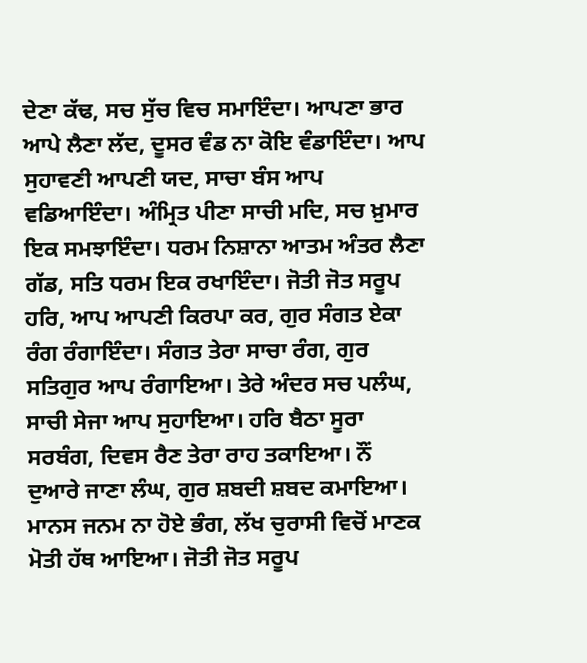ਦੇਣਾ ਕੱਢ, ਸਚ ਸੁੱਚ ਵਿਚ ਸਮਾਇੰਦਾ। ਆਪਣਾ ਭਾਰ ਆਪੇ ਲੈਣਾ ਲੱਦ, ਦੂਸਰ ਵੰਡ ਨਾ ਕੋਇ ਵੰਡਾਇੰਦਾ। ਆਪ ਸੁਹਾਵਣੀ ਆਪਣੀ ਯਦ, ਸਾਚਾ ਬੰਸ ਆਪ ਵਡਿਆਇੰਦਾ। ਅੰਮ੍ਰਿਤ ਪੀਣਾ ਸਾਚੀ ਮਦਿ, ਸਚ ਖ਼ੁਮਾਰ ਇਕ ਸਮਝਾਇੰਦਾ। ਧਰਮ ਨਿਸ਼ਾਨਾ ਆਤਮ ਅੰਤਰ ਲੈਣਾ ਗੱਡ, ਸਤਿ ਧਰਮ ਇਕ ਰਖਾਇੰਦਾ। ਜੋਤੀ ਜੋਤ ਸਰੂਪ ਹਰਿ, ਆਪ ਆਪਣੀ ਕਿਰਪਾ ਕਰ, ਗੁਰ ਸੰਗਤ ਏਕਾ ਰੰਗ ਰੰਗਾਇੰਦਾ। ਸੰਗਤ ਤੇਰਾ ਸਾਚਾ ਰੰਗ, ਗੁਰ ਸਤਿਗੁਰ ਆਪ ਰੰਗਾਇਆ। ਤੇਰੇ ਅੰਦਰ ਸਚ ਪਲੰਘ, ਸਾਚੀ ਸੇਜਾ ਆਪ ਸੁਹਾਇਆ। ਹਰਿ ਬੈਠਾ ਸੂਰਾ ਸਰਬੰਗ, ਦਿਵਸ ਰੈਣ ਤੇਰਾ ਰਾਹ ਤਕਾਇਆ। ਨੌਂ ਦੁਆਰੇ ਜਾਣਾ ਲੰਘ, ਗੁਰ ਸ਼ਬਦੀ ਸ਼ਬਦ ਕਮਾਇਆ। ਮਾਨਸ ਜਨਮ ਨਾ ਹੋਏ ਭੰਗ, ਲੱਖ ਚੁਰਾਸੀ ਵਿਚੋਂ ਮਾਣਕ ਮੋਤੀ ਹੱਥ ਆਇਆ। ਜੋਤੀ ਜੋਤ ਸਰੂਪ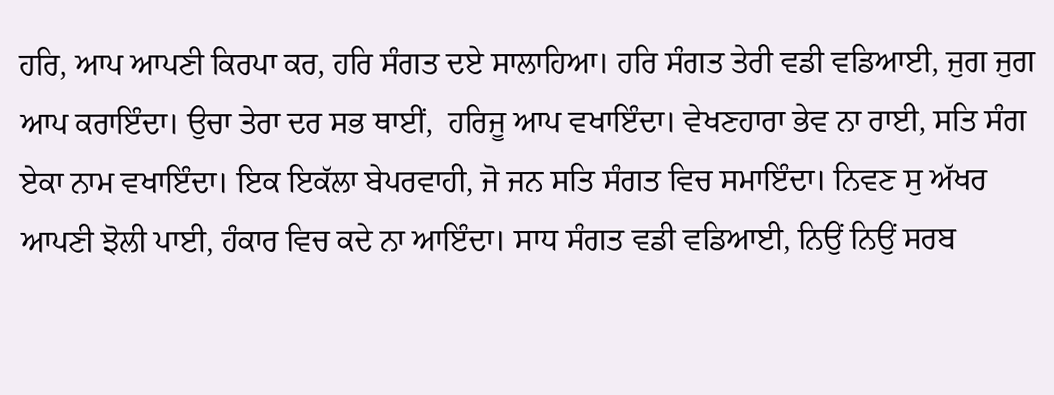ਹਰਿ, ਆਪ ਆਪਣੀ ਕਿਰਪਾ ਕਰ, ਹਰਿ ਸੰਗਤ ਦਏ ਸਾਲਾਹਿਆ। ਹਰਿ ਸੰਗਤ ਤੇਰੀ ਵਡੀ ਵਡਿਆਈ, ਜੁਗ ਜੁਗ ਆਪ ਕਰਾਇੰਦਾ। ਉਚਾ ਤੇਰਾ ਦਰ ਸਭ ਥਾਈਂ,  ਹਰਿਜੂ ਆਪ ਵਖਾਇੰਦਾ। ਵੇਖਣਹਾਰਾ ਭੇਵ ਨਾ ਰਾਈ, ਸਤਿ ਸੰਗ ਏਕਾ ਨਾਮ ਵਖਾਇੰਦਾ। ਇਕ ਇਕੱਲਾ ਬੇਪਰਵਾਹੀ, ਜੋ ਜਨ ਸਤਿ ਸੰਗਤ ਵਿਚ ਸਮਾਇੰਦਾ। ਨਿਵਣ ਸੁ ਅੱਖਰ ਆਪਣੀ ਝੋਲੀ ਪਾਈ, ਹੰਕਾਰ ਵਿਚ ਕਦੇ ਨਾ ਆਇੰਦਾ। ਸਾਧ ਸੰਗਤ ਵਡੀ ਵਡਿਆਈ, ਨਿਉਂ ਨਿਉਂ ਸਰਬ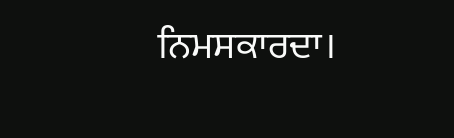ਨਿਮਸਕਾਰਦਾ।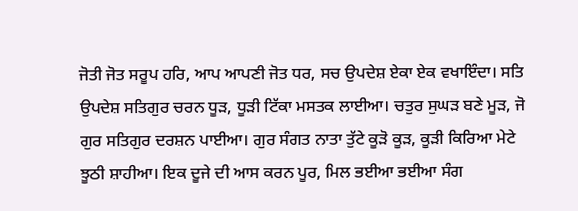ਜੋਤੀ ਜੋਤ ਸਰੂਪ ਹਰਿ, ਆਪ ਆਪਣੀ ਜੋਤ ਧਰ, ਸਚ ਉਪਦੇਸ਼ ਏਕਾ ਏਕ ਵਖਾਇੰਦਾ। ਸਤਿ ਉਪਦੇਸ਼ ਸਤਿਗੁਰ ਚਰਨ ਧੂੜ, ਧੂੜੀ ਟਿੱਕਾ ਮਸਤਕ ਲਾਈਆ। ਚਤੁਰ ਸੁਘੜ ਬਣੇ ਮੂੜ, ਜੋ ਗੁਰ ਸਤਿਗੁਰ ਦਰਸ਼ਨ ਪਾਈਆ। ਗੁਰ ਸੰਗਤ ਨਾਤਾ ਤੁੱਟੇ ਕੂੜੋ ਕੂੜ, ਕੂੜੀ ਕਿਰਿਆ ਮੇਟੇ ਝੂਠੀ ਸ਼ਾਹੀਆ। ਇਕ ਦੂਜੇ ਦੀ ਆਸ ਕਰਨ ਪੂਰ, ਮਿਲ ਭਈਆ ਭਈਆ ਸੰਗ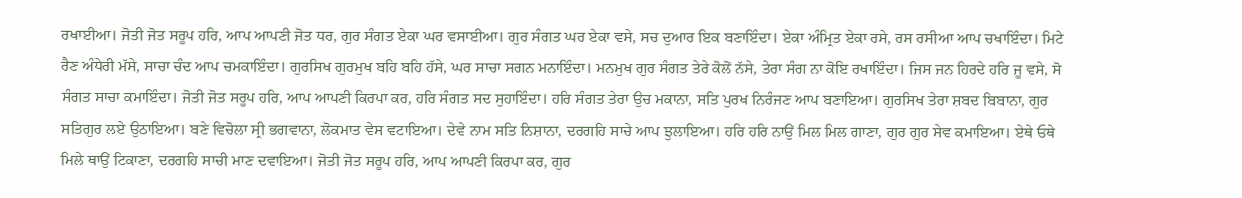ਰਖਾਈਆ। ਜੋਤੀ ਜੋਤ ਸਰੂਪ ਹਰਿ, ਆਪ ਆਪਣੀ ਜੋਤ ਧਰ, ਗੁਰ ਸੰਗਤ ਏਕਾ ਘਰ ਵਸਾਈਆ। ਗੁਰ ਸੰਗਤ ਘਰ ਏਕਾ ਵਸੇ, ਸਚ ਦੁਆਰ ਇਕ ਬਣਾਇੰਦਾ। ਏਕਾ ਅੰਮ੍ਰਿਤ ਏਕਾ ਰਸੇ, ਰਸ ਰਸੀਆ ਆਪ ਚਖਾਇੰਦਾ। ਮਿਟੇ ਰੈਣ ਅੰਧੇਰੀ ਮੱਸੇ, ਸਾਚਾ ਚੰਦ ਆਪ ਚਮਕਾਇੰਦਾ। ਗੁਰਸਿਖ ਗੁਰਮੁਖ ਬਹਿ ਬਹਿ ਹੱਸੇ, ਘਰ ਸਾਚਾ ਸਗਨ ਮਨਾਇੰਦਾ। ਮਨਮੁਖ ਗੁਰ ਸੰਗਤ ਤੇਰੇ ਕੋਲੋਂ ਨੱਸੇ, ਤੇਰਾ ਸੰਗ ਨਾ ਕੋਇ ਰਖਾਇੰਦਾ। ਜਿਸ ਜਨ ਹਿਰਦੇ ਹਰਿ ਜੂ ਵਸੇ, ਸੋ ਸੰਗਤ ਸਾਚਾ ਕਮਾਇੰਦਾ। ਜੋਤੀ ਜੋਤ ਸਰੂਪ ਹਰਿ, ਆਪ ਆਪਣੀ ਕਿਰਪਾ ਕਰ, ਹਰਿ ਸੰਗਤ ਸਦ ਸੁਹਾਇੰਦਾ। ਹਰਿ ਸੰਗਤ ਤੇਰਾ ਉਚ ਮਕਾਨਾ, ਸਤਿ ਪੁਰਖ ਨਿਰੰਜਣ ਆਪ ਬਣਾਇਆ। ਗੁਰਸਿਖ ਤੇਰਾ ਸ਼ਬਦ ਬਿਬਾਨਾ, ਗੁਰ ਸਤਿਗੁਰ ਲਏ ਉਠਾਇਆ। ਬਣੇ ਵਿਚੋਲਾ ਸ੍ਰੀ ਭਗਵਾਨਾ, ਲੋਕਮਾਤ ਵੇਸ ਵਟਾਇਆ। ਦੇਵੇ ਨਾਮ ਸਤਿ ਨਿਸ਼ਾਨਾ, ਦਰਗਹਿ ਸਾਚੇ ਆਪ ਝੁਲਾਇਆ। ਹਰਿ ਹਰਿ ਨਾਉਂ ਮਿਲ ਮਿਲ ਗਾਣਾ, ਗੁਰ ਗੁਰ ਸੇਵ ਕਮਾਇਆ। ਏਥੇ ਓਥੇ ਮਿਲੇ ਥਾਉਂ ਟਿਕਾਣਾ, ਦਰਗਹਿ ਸਾਚੀ ਮਾਣ ਦਵਾਇਆ। ਜੋਤੀ ਜੋਤ ਸਰੂਪ ਹਰਿ, ਆਪ ਆਪਣੀ ਕਿਰਪਾ ਕਰ, ਗੁਰ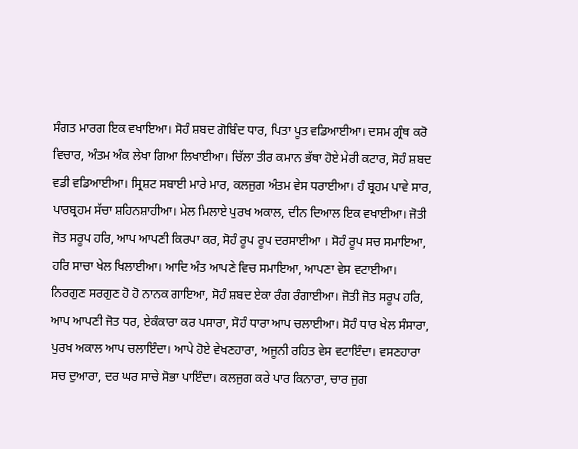ਸੰਗਤ ਮਾਰਗ ਇਕ ਵਖਾਇਆ। ਸੋਹੰ ਸ਼ਬਦ ਗੋਬਿੰਦ ਧਾਰ, ਪਿਤਾ ਪੂਤ ਵਡਿਆਈਆ। ਦਸਮ ਗ੍ਰੰਥ ਕਰੋ ਵਿਚਾਰ, ਅੰਤਮ ਅੰਕ ਲੇਖਾ ਗਿਆ ਲਿਖਾਈਆ। ਚਿੱਲਾ ਤੀਰ ਕਮਾਨ ਭੱਥਾ ਹੋਏ ਮੇਰੀ ਕਟਾਰ, ਸੋਹੰ ਸ਼ਬਦ ਵਡੀ ਵਡਿਆਈਆ। ਸ੍ਰਿਸ਼ਟ ਸਬਾਈ ਮਾਰੇ ਮਾਰ, ਕਲਜੁਗ ਅੰਤਮ ਵੇਸ ਧਰਾਈਆ। ਹੰ ਬ੍ਰਹਮ ਪਾਵੇ ਸਾਰ, ਪਾਰਬ੍ਰਹਮ ਸੱਚਾ ਸ਼ਹਿਨਸ਼ਾਹੀਆ। ਮੇਲ ਮਿਲਾਏ ਪੁਰਖ ਅਕਾਲ, ਦੀਨ ਦਿਆਲ ਇਕ ਵਖਾਈਆ। ਜੋਤੀ ਜੋਤ ਸਰੂਪ ਹਰਿ, ਆਪ ਆਪਣੀ ਕਿਰਪਾ ਕਰ, ਸੋਹੰ ਰੂਪ ਰੂਪ ਦਰਸਾਈਆ । ਸੋਹੰ ਰੂਪ ਸਚ ਸਮਾਇਆ, ਹਰਿ ਸਾਚਾ ਖੇਲ ਖਿਲਾਈਆ। ਆਦਿ ਅੰਤ ਆਪਣੇ ਵਿਚ ਸਮਾਇਆ, ਆਪਣਾ ਵੇਸ ਵਟਾਈਆ। ਨਿਰਗੁਣ ਸਰਗੁਣ ਹੋ ਹੋ ਨਾਨਕ ਗਾਇਆ, ਸੋਹੰ ਸ਼ਬਦ ਏਕਾ ਰੰਗ ਰੰਗਾਈਆ। ਜੋਤੀ ਜੋਤ ਸਰੂਪ ਹਰਿ, ਆਪ ਆਪਣੀ ਜੋਤ ਧਰ, ਏਕੰਕਾਰਾ ਕਰ ਪਸਾਰਾ, ਸੋਹੰ ਧਾਰਾ ਆਪ ਚਲਾਈਆ। ਸੋਹੰ ਧਾਰ ਖੇਲ ਸੰਸਾਰਾ, ਪੁਰਖ ਅਕਾਲ ਆਪ ਚਲਾਇੰਦਾ। ਆਪੇ ਹੋਏ ਵੇਖਣਹਾਰਾ, ਅਜੂਨੀ ਰਹਿਤ ਵੇਸ ਵਟਾਇੰਦਾ। ਵਸਣਹਾਰਾ ਸਚ ਦੁਆਰਾ, ਦਰ ਘਰ ਸਾਚੇ ਸੋਭਾ ਪਾਇੰਦਾ। ਕਲਜੁਗ ਕਰੇ ਪਾਰ ਕਿਨਾਰਾ, ਚਾਰ ਜੁਗ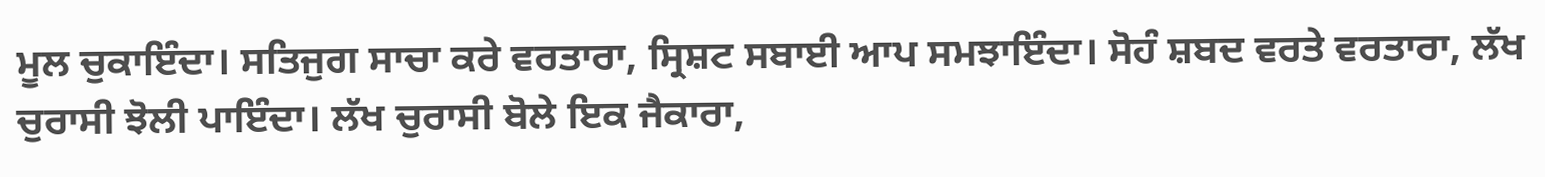ਮੂਲ ਚੁਕਾਇੰਦਾ। ਸਤਿਜੁਗ ਸਾਚਾ ਕਰੇ ਵਰਤਾਰਾ, ਸ੍ਰਿਸ਼ਟ ਸਬਾਈ ਆਪ ਸਮਝਾਇੰਦਾ। ਸੋਹੰ ਸ਼ਬਦ ਵਰਤੇ ਵਰਤਾਰਾ, ਲੱਖ ਚੁਰਾਸੀ ਝੋਲੀ ਪਾਇੰਦਾ। ਲੱਖ ਚੁਰਾਸੀ ਬੋਲੇ ਇਕ ਜੈਕਾਰਾ,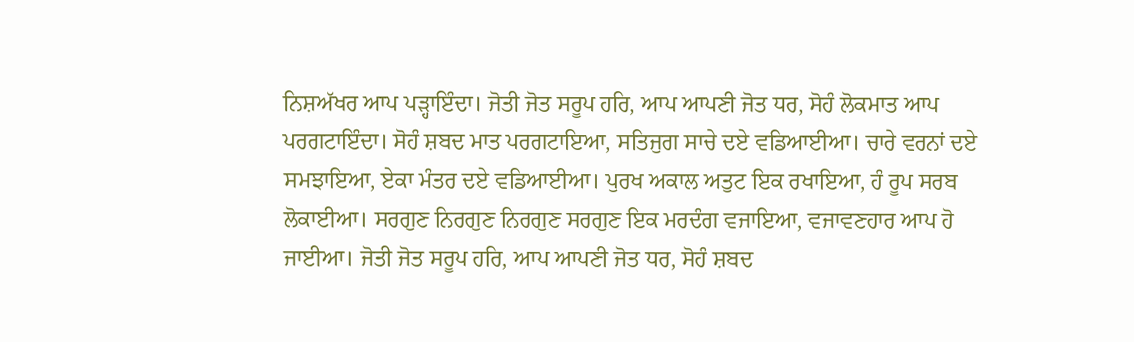ਨਿਸ਼ਅੱਖਰ ਆਪ ਪੜ੍ਹਾਇੰਦਾ। ਜੋਤੀ ਜੋਤ ਸਰੂਪ ਹਰਿ, ਆਪ ਆਪਣੀ ਜੋਤ ਧਰ, ਸੋਹੰ ਲੋਕਮਾਤ ਆਪ ਪਰਗਟਾਇੰਦਾ। ਸੋਹੰ ਸ਼ਬਦ ਮਾਤ ਪਰਗਟਾਇਆ, ਸਤਿਜੁਗ ਸਾਚੇ ਦਏ ਵਡਿਆਈਆ। ਚਾਰੇ ਵਰਨਾਂ ਦਏ ਸਮਝਾਇਆ, ਏਕਾ ਮੰਤਰ ਦਏ ਵਡਿਆਈਆ। ਪੁਰਖ ਅਕਾਲ ਅਤੁਟ ਇਕ ਰਖਾਇਆ, ਹੰ ਰੂਪ ਸਰਬ ਲੋਕਾਈਆ। ਸਰਗੁਣ ਨਿਰਗੁਣ ਨਿਰਗੁਣ ਸਰਗੁਣ ਇਕ ਮਰਦੰਗ ਵਜਾਇਆ, ਵਜਾਵਣਹਾਰ ਆਪ ਹੋ ਜਾਈਆ। ਜੋਤੀ ਜੋਤ ਸਰੂਪ ਹਰਿ, ਆਪ ਆਪਣੀ ਜੋਤ ਧਰ, ਸੋਹੰ ਸ਼ਬਦ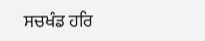ਸਚਖੰਡ ਹਰਿ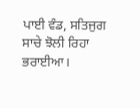ਪਾਈ ਵੰਡ, ਸਤਿਜੁਗ ਸਾਚੇ ਝੋਲੀ ਰਿਹਾ ਭਰਾਈਆ।